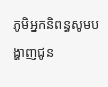ភូមិអ្នកនិពន្ធសូមបង្ហាញជូន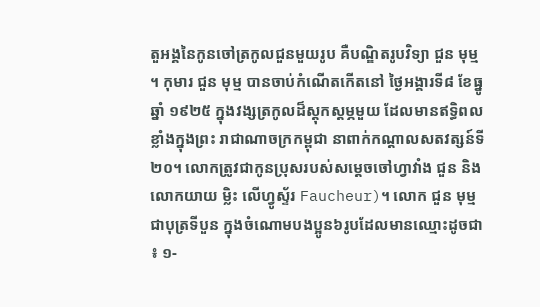តួអង្គនៃកូនចៅត្រកូលជួនមួយរូប គឺបណ្ឌិតរូបវិទ្យា ជួន មុម្ម ។ កុមារ ជួន មុម្ម បានចាប់កំណើតកើតនៅ ថ្ងៃអង្គារទី៨ ខែធ្នូ ឆ្នាំ ១៩២៥ ក្នុងវង្សត្រកូលដ៏ស្តុកស្តម្ភមួយ ដែលមានឥទ្ធិពលខ្លាំងក្នុងព្រះ រាជាណាចក្រកម្ពុជា នាពាក់កណ្តាលសតវត្សន៍ទី២០។ លោកត្រូវជាកូនប្រុសរបស់សម្ដេចចៅហ្វាវាំង ជួន និងលោកយាយ ម្លិះ លើហ្វូស្ទ័រ Faucheur)។ លោក ជួន មុម្ម ជាបុត្រទីបួន ក្នុងចំណោមបងប្អូន៦រូបដែលមានឈ្មោះដូចជា ៖ ១-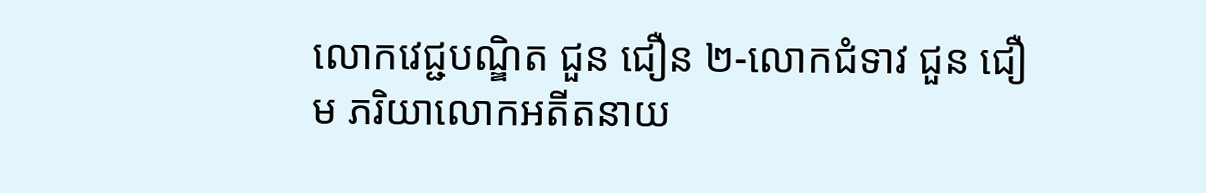លោកវេជ្ជបណ្ឌិត ជួន ជឿន ២-លោកជំទាវ ជួន ជឿម ភរិយាលោកអតីតនាយ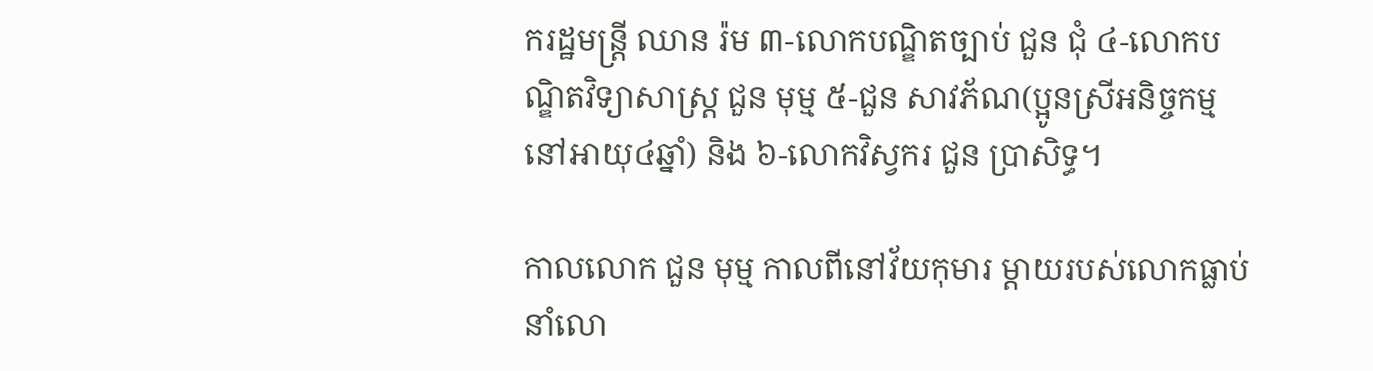ករដ្ឋមន្ត្រី ឈាន រ៉ម ៣-លោកបណ្ឌិតច្បាប់ ជួន ជុំ ៤-លោកបណ្ឌិតវិទ្យាសាស្ត្រ ជួន មុម្ម ៥-ជួន សាវភ័ណ(ប្អូនស្រីអនិច្ចកម្មនៅអាយុ៤ឆ្នាំ) និង ៦-លោកវិស្វករ ជួន ប្រាសិទ្ធ។

កាលលោក ជួន មុម្ម កាលពីនៅវ័យកុមារ ម្តាយរបស់លោកធ្លាប់នាំលោ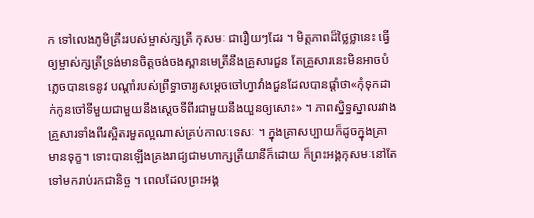ក ទៅលេងភូមិគ្រឹះរបស់ម្ចាស់ក្សត្រី កុសមៈ ជារឿយៗដែរ ។ មិត្តភាពដ៏ថ្លៃថ្លានេះ ធ្វើឲ្យម្ចាស់ក្សត្រីទ្រង់មានចិត្តចង់ចងស្ពានមេត្រីនឹងគ្រួសារជួន តែគ្រួសារនេះមិនអាចបំភ្លេចបានទេនូវ បណ្តាំរបស់ព្រឹទ្ធាចារ្យសម្ដេចចៅហ្វាវាំងជួនដែលបានផ្តាំថា«កុំទុកដាក់កូនចៅទីមួយជាមួយនឹងស្តេចទីពីរជាមួយនឹងយួនឲ្យសោះ» ។ ភាពស្និទ្ធស្នាលរវាង គ្រួសារទាំងពីរស្អិតរមួតល្អណាស់គ្រប់កាលៈទេសៈ ។ ក្នុងគ្រាសប្បាយក៏ដូចក្នុងគ្រាមានទុក្ខ។ ទោះបានឡើងគ្រងរាជ្យជាមហាក្សត្រីយានីក៏ដោយ ក៏ព្រះអង្គកុសមៈនៅតែទៅមករាប់រកជានិច្ច ។ ពេលដែលព្រះអង្គ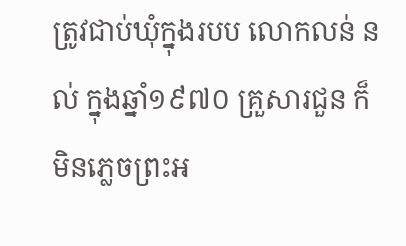ត្រូវជាប់ឃុំក្នុងរបប លោកលន់ នល់ ក្នុងឆ្នាំ១៩៧០ គ្រួសារជួន ក៏មិនភ្លេចព្រះអ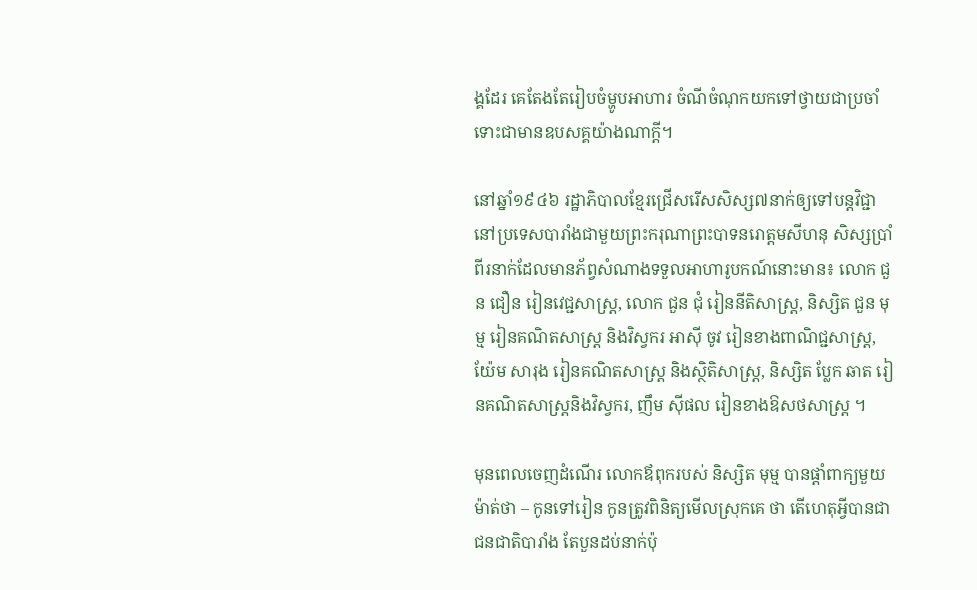ង្គដែរ គេតែងតែរៀបចំម្ហូបអាហារ ចំណីចំណុកយកទៅថ្វាយជាប្រចាំ ទោះជាមានឧបសគ្គយ៉ាងណាក្តី។

នៅឆ្នាំ១៩៤៦ រដ្ឋាភិបាលខ្មែរជ្រើសរើសសិស្ស៧នាក់ឲ្យទៅបន្តវិជ្ជានៅប្រទេសបារាំងជាមួយព្រះករុណាព្រះបាទនរោត្តមសីហនុ សិស្សប្រាំពីរនាក់ដែលមានភ័ព្វសំណាងទទួលអាហារូបកណ៍នោះមាន៖ លោក ជួន ជឿន រៀនវេជ្ជសាស្ត្រ, លោក ជួន ជុំ រៀននីតិសាស្ត្រ, និស្សិត ជួន មុម្ម រៀនគណិតសាស្ត្រ និងវិស្វករ អាស៊ី ចូវ រៀនខាងពាណិជ្ជសាស្ត្រ, យ៉ែម សារុង រៀនគណិតសាស្ត្រ និងស្ថិតិសាស្ត្រ, និស្សិត ប្លែក ឆាត រៀនគណិតសាស្ត្រនិងវិស្វករ, ញឹម ស៊ីផល រៀនខាងឱសថសាស្ត្រ ។

មុនពេលចេញដំណើរ លោកឪពុករបស់ និស្សិត មុម្ម បានផ្តាំពាក្យមួយ ម៉ាត់ថា – កូនទៅរៀន កូនត្រូវពិនិត្យមើលស្រុកគេ ថា តើហេតុអ្វីបានជាជនជាតិបារាំង តែបួនដប់នាក់ប៉ុ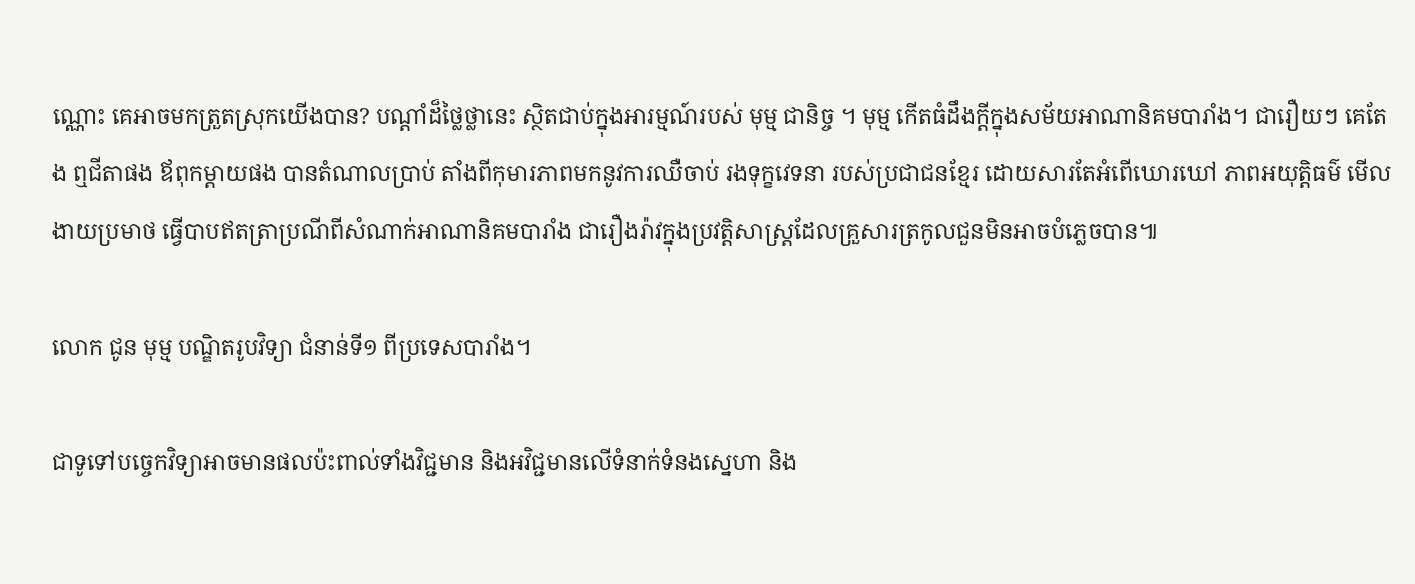ណ្ណោះ គេអាចមកត្រួតស្រុកយើងបាន? បណ្តាំដ៏ថ្លៃថ្លានេះ ស្ថិតជាប់ក្នុងអារម្មណ៍របស់ មុម្ម ជានិច្ច ។ មុម្ម កើតធំដឹងក្តីក្នុងសម័យអាណានិគមបារាំង។ ជារឿយៗ គេតែង ឮជីតាផង ឪពុកម្តាយផង បានតំណាលប្រាប់ តាំងពីកុមារភាពមកនូវការឈឺចាប់ រងទុក្ខវេទនា របស់ប្រជាជនខ្មែរ ដោយសារតែអំពើឃោរឃៅ ភាពអយុត្តិធម៌ មើលងាយប្រមាថ ធ្វើបាបឥតត្រាប្រណីពីសំណាក់អាណានិគមបារាំង ជារឿងរ៉ាវក្នុងប្រវត្តិសាស្ត្រដែលគ្រួសារត្រកូលជួនមិនអាចបំភ្លេចបាន៕

លោក ជូន មុម្ម បណ្ឌិតរូបវិទ្យា ជំនាន់ទី១ ពីប្រទេសបារាំង។

ជាទូទៅបច្ចេកវិទ្យាអាចមានផលប៉ះពាល់ទាំងវិជ្ជមាន និងអវិជ្ជមានលើទំនាក់ទំនងស្នេហា និង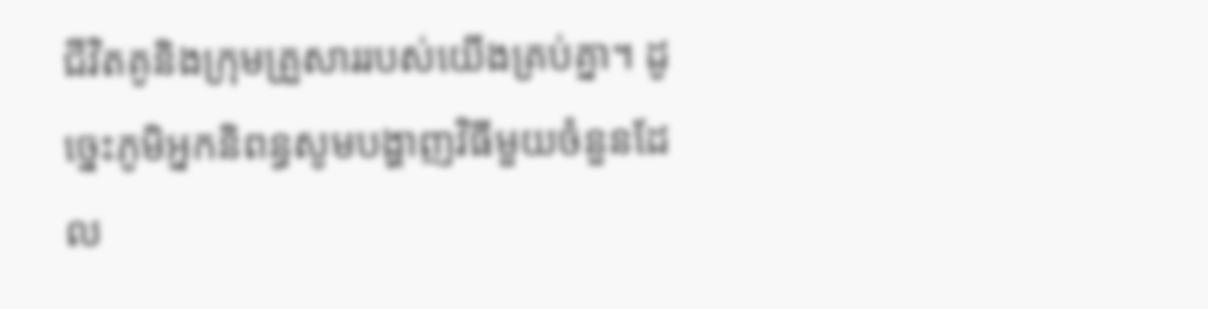ជីវិតគូនិងក្រុមគ្រួសាររបស់យើងគ្រប់គ្នា។ ដូច្នេះភូមិអ្នកនិពន្ធសូមបង្ហាញវិធីមួយចំនួនដែល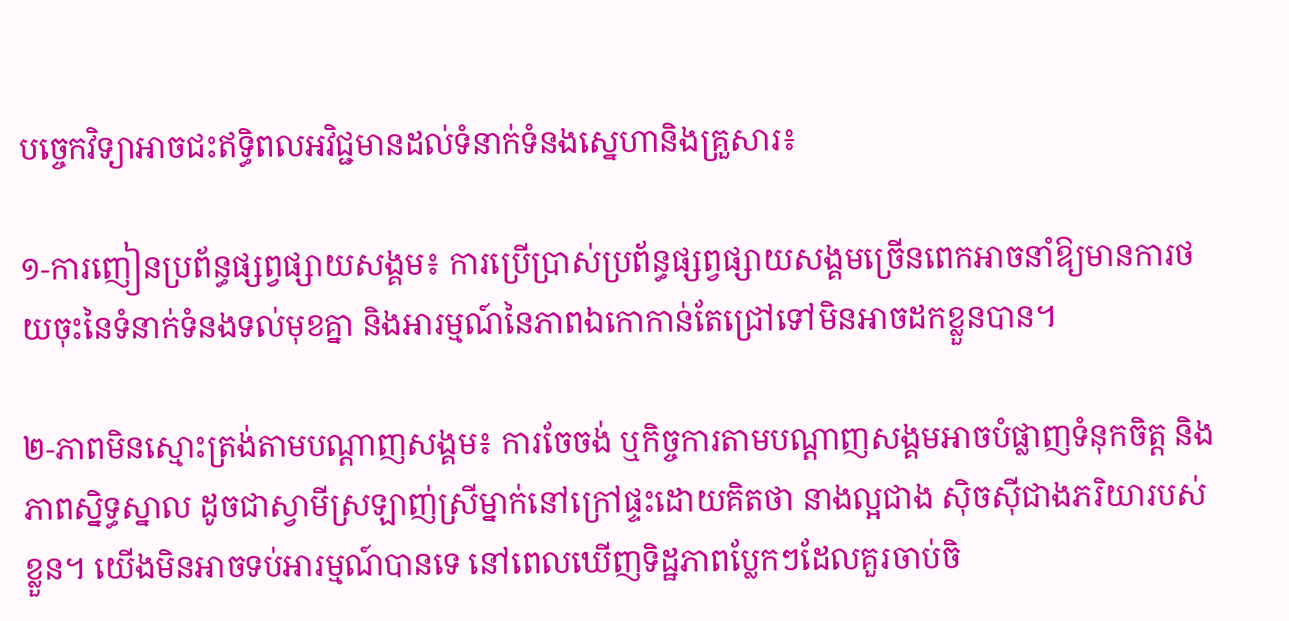បច្ចេកវិទ្យាអាចជះឥទ្ធិពលអវិជ្ជមានដល់ទំនាក់ទំនងស្នេហានិងគ្រួសារ៖

១-ការញៀនប្រព័ន្ធផ្សព្វផ្សាយសង្គម៖ ការប្រើប្រាស់ប្រព័ន្ធផ្សព្វផ្សាយសង្គមច្រើនពេកអាចនាំឱ្យមានការថយចុះនៃទំនាក់ទំនងទល់មុខគ្នា និងអារម្មណ៍នៃភាពឯកោកាន់តែជ្រៅទៅមិនអាចដកខ្លួនបាន។

២-ភាពមិនស្មោះត្រង់តាមបណ្តាញសង្គម៖ ការចែចង់ ឬកិច្ចការតាមបណ្តាញសង្គមអាចបំផ្លាញទំនុកចិត្ត និងភាពស្និទ្ធស្នាល ដូចជាស្វាមីស្រឡាញ់ស្រីម្នាក់នៅក្រៅផ្ទះដោយគិតថា នាងល្អជាង ស៊ិចស៊ីជាងភរិយារបស់ខ្លួន។ យើងមិនអាចទប់អារម្មណ៍បានទេ នៅពេលឃើញទិដ្ឋភាពប្លែកៗដែលគួរចាប់ចិ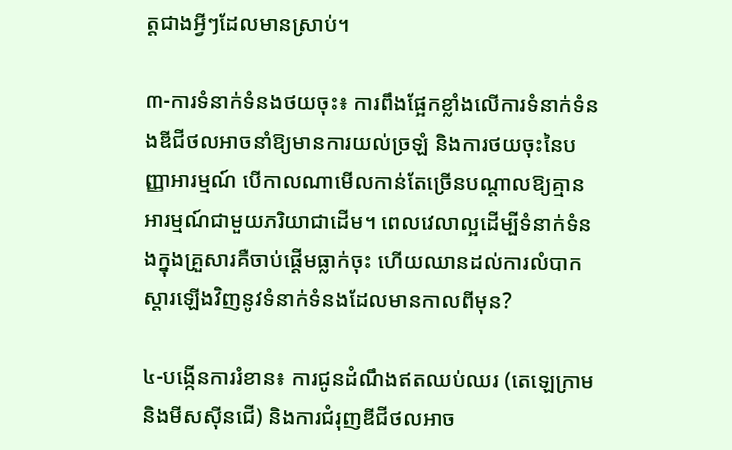ត្តជាងអ្វីៗដែលមានស្រាប់។

៣-ការទំនាក់ទំនងថយចុះ៖ ការពឹងផ្អែកខ្លាំងលើការទំនាក់ទំនងឌីជីថលអាចនាំឱ្យមានការយល់ច្រឡំ និងការថយចុះនៃបញ្ញាអារម្មណ៍ បើកាលណាមើលកាន់តែច្រើនបណ្តាលឱ្យគ្មានអារម្មណ៍ជាមួយភរិយាជាដើម។ ពេលវេលាល្អដើម្បីទំនាក់ទំនងក្នុងគ្រួសារគឺចាប់ផ្តើមធ្លាក់ចុះ ហើយឈានដល់ការលំបាកស្តារឡើងវិញនូវទំនាក់ទំនងដែលមានកាលពីមុន?

៤-បង្កើនការរំខាន៖ ការជូនដំណឹងឥតឈប់ឈរ (តេឡេក្រាមនិងមីសស៊ីនជើ) និងការជំរុញឌីជីថលអាច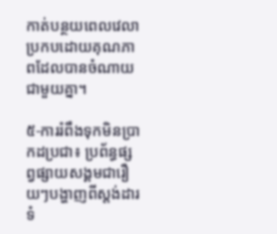កាត់បន្ថយពេលវេលាប្រកបដោយគុណភាពដែលបានចំណាយជាមួយគ្នា។

៥-ការរំពឹងទុកមិនប្រាកដប្រជា៖ ប្រព័ន្ធផ្សព្វផ្សាយសង្គមជារឿយៗបង្ហាញពីស្តង់ដារទំ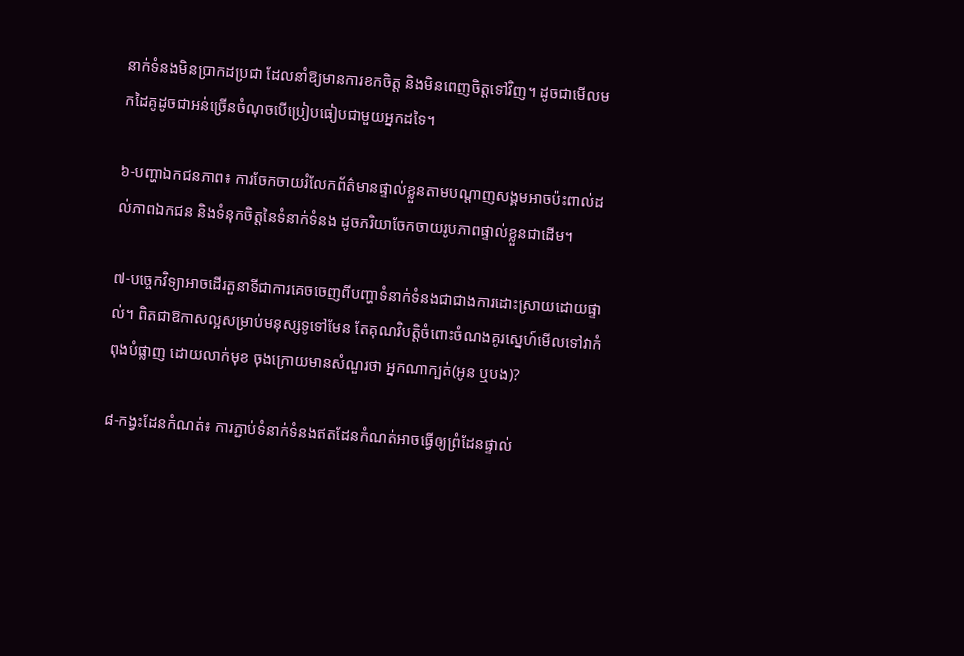នាក់ទំនងមិនប្រាកដប្រជា ដែលនាំឱ្យមានការខកចិត្ត និងមិនពេញចិត្តទៅវិញ។ ដូចជាមើលមកដៃគូដូចជាអន់ច្រើនចំណុចបើប្រៀបធៀបជាមួយអ្នកដទៃ។

៦-បញ្ហាឯកជនភាព៖ ការចែកចាយរំលែកព័ត៌មានផ្ទាល់ខ្លួនតាមបណ្តាញសង្គមអាចប៉ះពាល់ដល់ភាពឯកជន និងទំនុកចិត្តនៃទំនាក់ទំនង ដូចភរិយាចែកចាយរូបភាពផ្ទាល់ខ្លួនជាដើម។

៧-បច្ចេកវិទ្យាអាចដើរតួនាទីជាការគេចចេញពីបញ្ហាទំនាក់ទំនងជាជាងការដោះស្រាយដោយផ្ទាល់។ ពិតជាឱកាសល្អសម្រាប់មនុស្សទូទៅមែន តែគុណវិបត្តិចំពោះចំណងគូរស្នេហ៍មើលទៅវាកំពុងបំផ្លាញ ដោយលាក់មុខ ចុងក្រោយមានសំណួរថា អ្នកណាក្បត់(អូន ឬបង)?

៨-កង្វះដែនកំណត់៖ ការភ្ជាប់ទំនាក់ទំនងឥតដែនកំណត់អាចធ្វើឲ្យព្រំដែនផ្ទាល់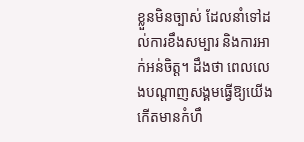ខ្លួនមិនច្បាស់ ដែលនាំទៅដល់ការខឹងសម្បារ និងការអាក់អន់ចិត្ត។ ដឹងថា ពេលលេងបណ្តាញសង្គមធ្វើឱ្យយើងកើតមានកំហឹ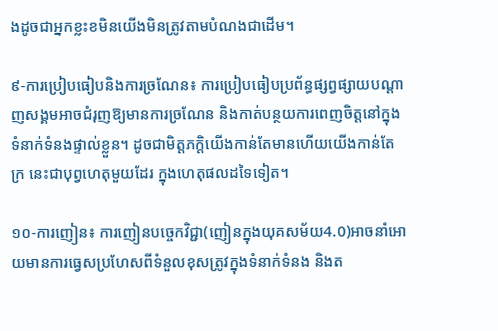ងដូចជាអ្នកខ្លះខមិនយើងមិនត្រូវតាមបំណងជាដើម។

៩-ការប្រៀបធៀបនិងការច្រណែន៖ ការប្រៀបធៀបប្រព័ន្ធផ្សព្វផ្សាយបណ្តាញសង្គមអាចជំរុញឱ្យមានការច្រណែន និងកាត់បន្ថយការពេញចិត្តនៅក្នុងទំនាក់ទំនងផ្ទាល់ខ្លួន។ ដូចជាមិត្តភកិ្តយើងកាន់តែមានហើយយើងកាន់តែក្រ នេះជាបុព្វហេតុមួយដែរ ក្នុងហេតុផលដទៃទៀត។

១០-ការញៀន៖ ការញៀនបច្ចេកវិជ្ជា(ញៀនក្នុងយុគសម័យ4.0)អាចនាំអោយមានការធ្វេសប្រហែសពីទំនួលខុសត្រូវក្នុងទំនាក់ទំនង និងត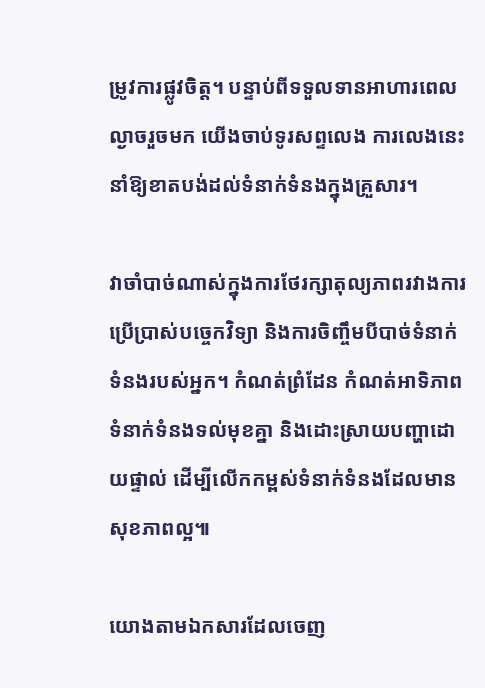ម្រូវការផ្លូវចិត្ត។ បន្ទាប់ពីទទួលទានអាហារពេលល្ងាចរួចមក យើងចាប់ទូរសព្ទលេង ការលេងនេះនាំឱ្យខាតបង់ដល់ទំនាក់ទំនងក្នុងគ្រួសារ។

វាចាំបាច់ណាស់ក្នុងការថែរក្សាតុល្យភាពរវាងការប្រើប្រាស់បច្ចេកវិទ្យា និងការចិញ្ចឹមបីបាច់ទំនាក់ទំនងរបស់អ្នក។ កំណត់ព្រំដែន កំណត់អាទិភាពទំនាក់ទំនងទល់មុខគ្នា និងដោះស្រាយបញ្ហាដោយផ្ទាល់ ដើម្បីលើកកម្ពស់ទំនាក់ទំនងដែលមានសុខភាពល្អ៕

យោងតាមឯកសារដែលចេញ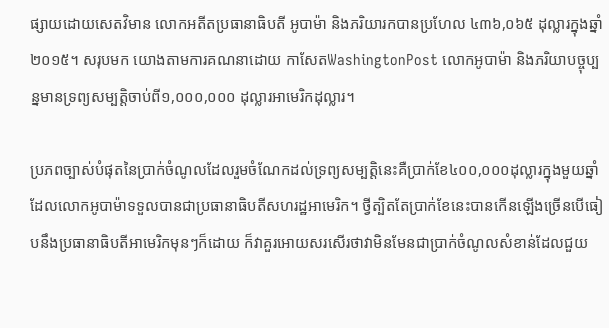ផ្សាយដោយសេតវិមាន លោកអតីតប្រធានាធិបតី អូបាម៉ា និងភរិយារកបានប្រហែល ៤៣៦,០៦៥ ដុល្លារក្នុងឆ្នាំ ២០១៥។ សរុបមក យោងតាមការគណនាដោយ កាសែតWashingtonPost លោកអូបាម៉ា និងភរិយាបច្ចុប្បន្នមានទ្រព្យសម្បត្តិចាប់ពី១,០០០,០០០ ដុល្លារអាមេរិកដុល្លារ។

ប្រភពច្បាស់បំផុតនៃប្រាក់ចំណូលដែលរួមចំណែកដល់ទ្រព្យសម្បត្តិនេះគឺប្រាក់ខែ៤០០,០០០ដុល្លារក្នុងមួយឆ្នាំដែលលោកអូបាម៉ាទទួលបានជាប្រធានាធិបតីសហរដ្ឋអាមេរិក។ ថ្វីត្បិតតែប្រាក់ខែនេះបានកើនឡើងច្រើនបើធៀបនឹងប្រធានាធិបតីអាមេរិកមុនៗក៏ដោយ ក៏វាគួរអោយសរសើរថាវាមិនមែនជាប្រាក់ចំណូលសំខាន់ដែលជួយ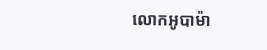លោកអូបាម៉ា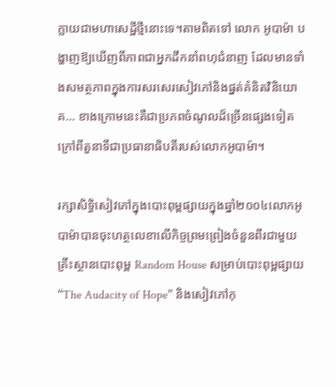ក្លាយជាមហាសេដ្ឋីថ្មីនោះទេ។តាមពិតទៅ លោក អូបាម៉ា បង្ហាញឱ្យឃើញពីភាពជាអ្នកដឹកនាំពហុជំនាញ ដែលមានទាំងសមត្ថភាពក្នុងការសរសេរសៀវភៅនិងផ្នត់គំនិតវិនិយោគ… ខាងក្រោមនេះគឺជាប្រភពចំណូលដ៏ច្រើនផ្សេងទៀត ក្រៅពីតួនាទីជាប្រធានាធិបតីរបស់លោកអូបាម៉ា។

រក្សាសិទ្ធិសៀវភៅក្នុងបោះពុម្ពផ្សាយក្នុងឆ្នាំ២០០៤លោកអូបាម៉ាបានចុះហត្ថលេខាលើកិច្ចព្រមព្រៀងចំនួនពីរជាមួយគ្រឹះស្ថានបោះពុម្ព Random House សម្រាប់បោះពុម្ពផ្សាយ “The Audacity of Hope” និងសៀវភៅកុ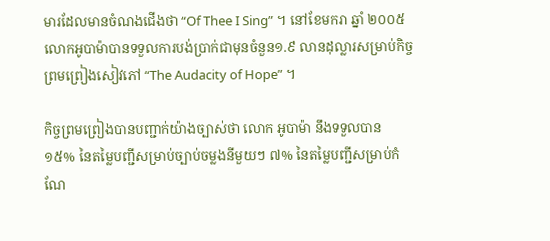មារដែលមានចំណងជើងថា “Of Thee I Sing” ។ នៅខែមករា ឆ្នាំ ២០០៥លោកអូបាម៉ាបានទទួលការបង់ប្រាក់ជាមុនចំនួន១.៩ លានដុល្លារសម្រាប់កិច្ចព្រមព្រៀងសៀវភៅ “The Audacity of Hope” ។

កិច្ចព្រមព្រៀងបានបញ្ជាក់យ៉ាងច្បាស់ថា លោក អូបាម៉ា នឹងទទួលបាន ១៥% នៃតម្លៃបញ្ជីសម្រាប់ច្បាប់ចម្លងនីមួយៗ ៧% នៃតម្លៃបញ្ជីសម្រាប់កំណែ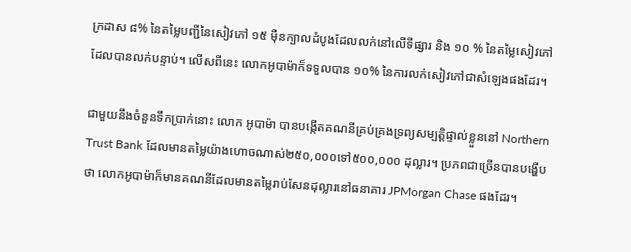ក្រដាស ៨% នៃតម្លៃបញ្ជីនៃសៀវភៅ ១៥ ម៉ឺនក្បាលដំបូងដែលលក់នៅលើទីផ្សារ និង ១០ % នៃតម្លៃសៀវភៅដែលបានលក់បន្ទាប់។ លើសពីនេះ លោកអូបាម៉ាក៏ទទួលបាន ១០% នៃការលក់សៀវភៅជាសំឡេងផងដែរ។

ជាមួយនឹងចំនួនទឹកប្រាក់នោះ លោក អូបាម៉ា បានបង្កើតគណនីគ្រប់គ្រងទ្រព្យសម្បត្តិផ្ទាល់ខ្លួននៅ Northern Trust Bank ដែលមានតម្លៃយ៉ាងហោចណាស់២៥០,០០០ទៅ៥០០,០០០ ដុល្លារ។ ប្រភពជាច្រើនបានបង្ហើបថា លោកអូបាម៉ាក៏មានគណនីដែលមានតម្លៃរាប់សែនដុល្លារនៅធនាគារ JPMorgan Chase ផងដែរ។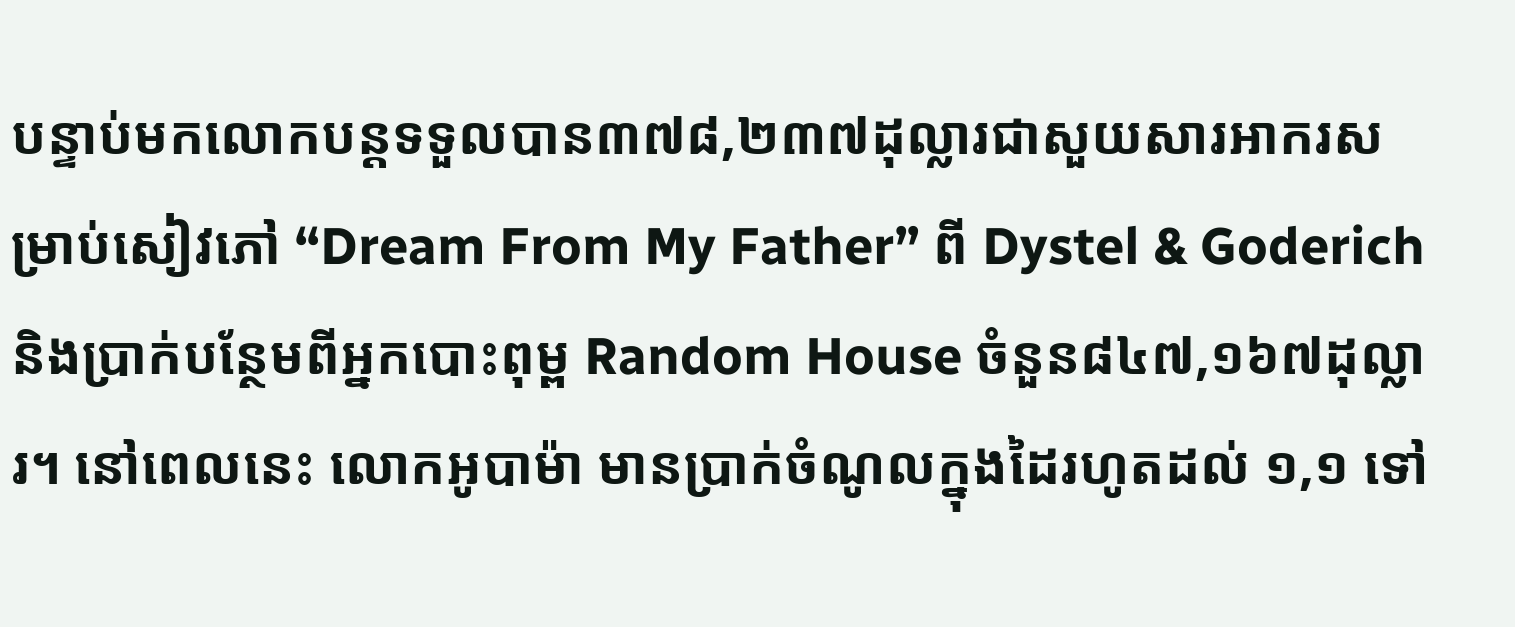បន្ទាប់មកលោកបន្តទទួលបាន៣៧៨,២៣៧ដុល្លារជាសួយសារអាករសម្រាប់សៀវភៅ “Dream From My Father” ពី Dystel & Goderich និងប្រាក់បន្ថែមពីអ្នកបោះពុម្ព Random House ចំនួន៨៤៧,១៦៧ដុល្លារ។ នៅពេលនេះ លោកអូបាម៉ា មានប្រាក់ចំណូលក្នុងដៃរហូតដល់ ១,១ ទៅ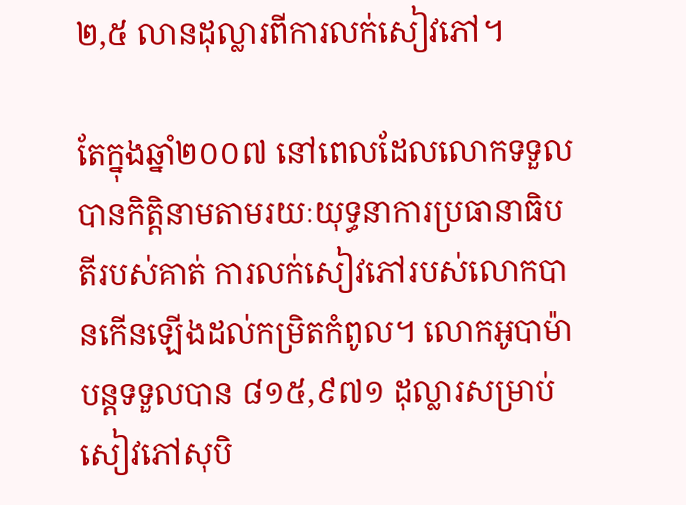២,៥ លានដុល្លារពីការលក់សៀវភៅ។

តែក្នុងឆ្នាំ២០០៧ នៅពេលដែលលោកទទួលបានកិត្តិនាមតាមរយៈយុទ្ធនាការប្រធានាធិបតីរបស់គាត់ ការលក់សៀវភៅរបស់លោកបានកើនឡើងដល់កម្រិតកំពូល។ លោកអូបាម៉ាបន្តទទួលបាន ៨១៥,៩៧១ ដុល្លារសម្រាប់សៀវភៅសុបិ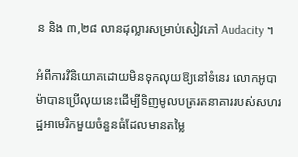ន និង ៣,២៨ លានដុល្លារសម្រាប់សៀវភៅ Audacity ។

អំពីការវិនិយោគដោយមិនទុកលុយឱ្យនៅទំនេរ លោកអូបាម៉ាបានប្រើលុយនេះដើម្បីទិញមូលបត្ររតនាគាររបស់សហរដ្ឋអាមេរិកមួយចំនួនធំដែលមានតម្លៃ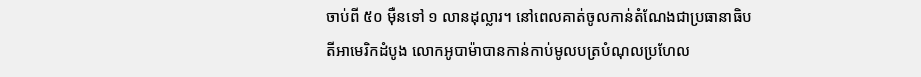ចាប់ពី ៥០ ម៉ឺនទៅ ១ លានដុល្លារ។ នៅពេលគាត់ចូលកាន់តំណែងជាប្រធានាធិបតីអាមេរិកដំបូង លោកអូបាម៉ាបានកាន់កាប់មូលបត្របំណុលប្រហែល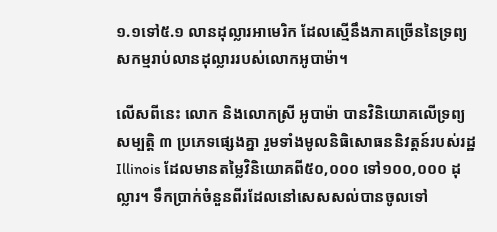១.១ទៅ៥.១ លានដុល្លារអាមេរិក ដែលស្មើនឹងភាគច្រើននៃទ្រព្យសកម្មរាប់លានដុល្លាររបស់លោកអូបាម៉ា។

លើសពីនេះ លោក និងលោកស្រី អូបាម៉ា បានវិនិយោគលើទ្រព្យសម្បត្តិ ៣ ប្រភេទផ្សេងគ្នា រួមទាំងមូលនិធិសោធននិវត្តន៍របស់រដ្ឋ Illinois ដែលមានតម្លៃវិនិយោគពី៥០,០០០ ទៅ១០០,០០០ ដុល្លារ។ ទឹកប្រាក់ចំនួនពីរដែលនៅសេសសល់បានចូលទៅ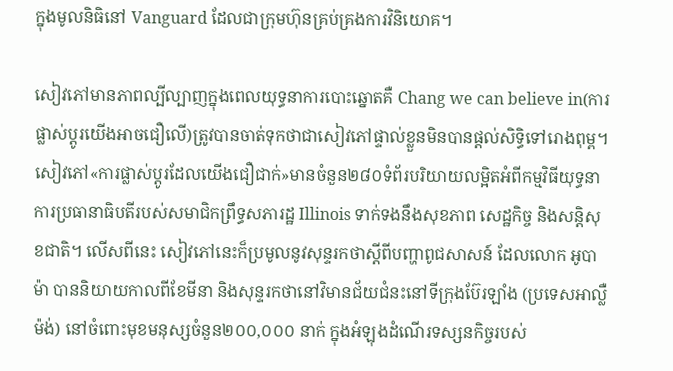ក្នុងមូលនិធិនៅ Vanguard ដែលជាក្រុមហ៊ុនគ្រប់គ្រងការវិនិយោគ។

សៀវភៅមានភាពល្បីល្បាញក្នុងពេលយុទ្ធនាការបោះឆ្នោតគឺ Chang we can believe in(ការផ្លាស់ប្តូរយើងអាចជឿលើ)ត្រូវបានចាត់ទុកថាជាសៀវភៅផ្ទាល់ខ្លួនមិនបានផ្តល់សិទ្ធិទៅរោងពុម្ព។ សៀវភៅ«ការផ្លាស់ប្តូរដែលយើងជឿជាក់»មានចំនួន២៨០ទំព័របរិយាយលម្អិតអំពីកម្មវិធីយុទ្ធនាការប្រធានាធិបតីរបស់សមាជិកព្រឹទ្ធសភារដ្ឋ Illinois ទាក់ទងនឹងសុខភាព សេដ្ឋកិច្ច និងសន្តិសុខជាតិ។ លើសពីនេះ សៀវភៅនេះក៏ប្រមូលនូវសុន្ទរកថាស្តីពីបញ្ហាពូជសាសន៍ ដែលលោក អូបាម៉ា បាននិយាយកាលពីខែមីនា និងសុន្ទរកថានៅវិមានជ័យជំនះនៅទីក្រុងប៊ែរឡាំង (ប្រទេសអាល្លឺម៉ង់) នៅចំពោះមុខមនុស្សចំនួន២០០,០០០ នាក់ ក្នុងអំឡុងដំណើរទស្សនកិច្ចរបស់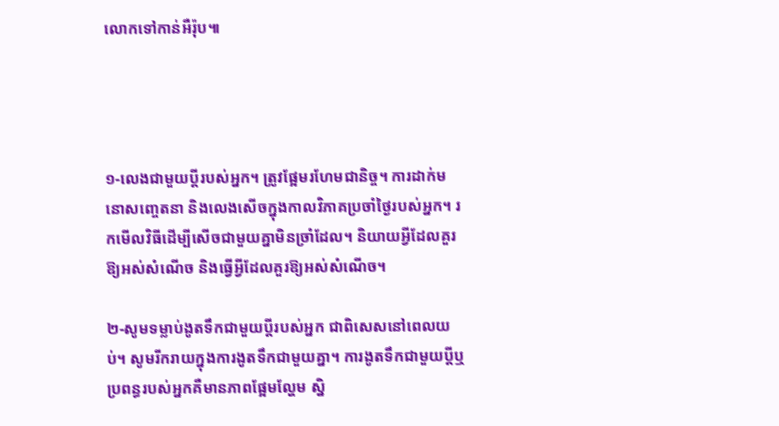លោកទៅកាន់អឺរ៉ុប៕




១-លេងជាមួយប្តីរបស់អ្នក។ ត្រូវផ្អែមរហែមជានិច្ច។ ការដាក់មនោសញ្ចេតនា និងលេងសើចក្នុងកាលវិភាគប្រចាំថ្ងៃរបស់អ្នក។ រកមើលវិធីដើម្បីសើចជាមួយគ្នាមិនច្រាំដែល។ និយាយអ្វីដែលគួរឱ្យអស់សំណើច និងធ្វើអ្វីដែលគួរឱ្យអស់សំណើច។

២-សូមទម្លាប់ងូតទឹកជាមួយប្តីរបស់អ្នក ជាពិសេសនៅពេលយប់។ សូមរីករាយក្នុងការងូតទឹកជាមួយគ្នា។ ការងូតទឹកជាមួយប្តីឬប្រពន្ធរបស់អ្នកគឺមានភាពផ្អែមល្ហែម ស្និ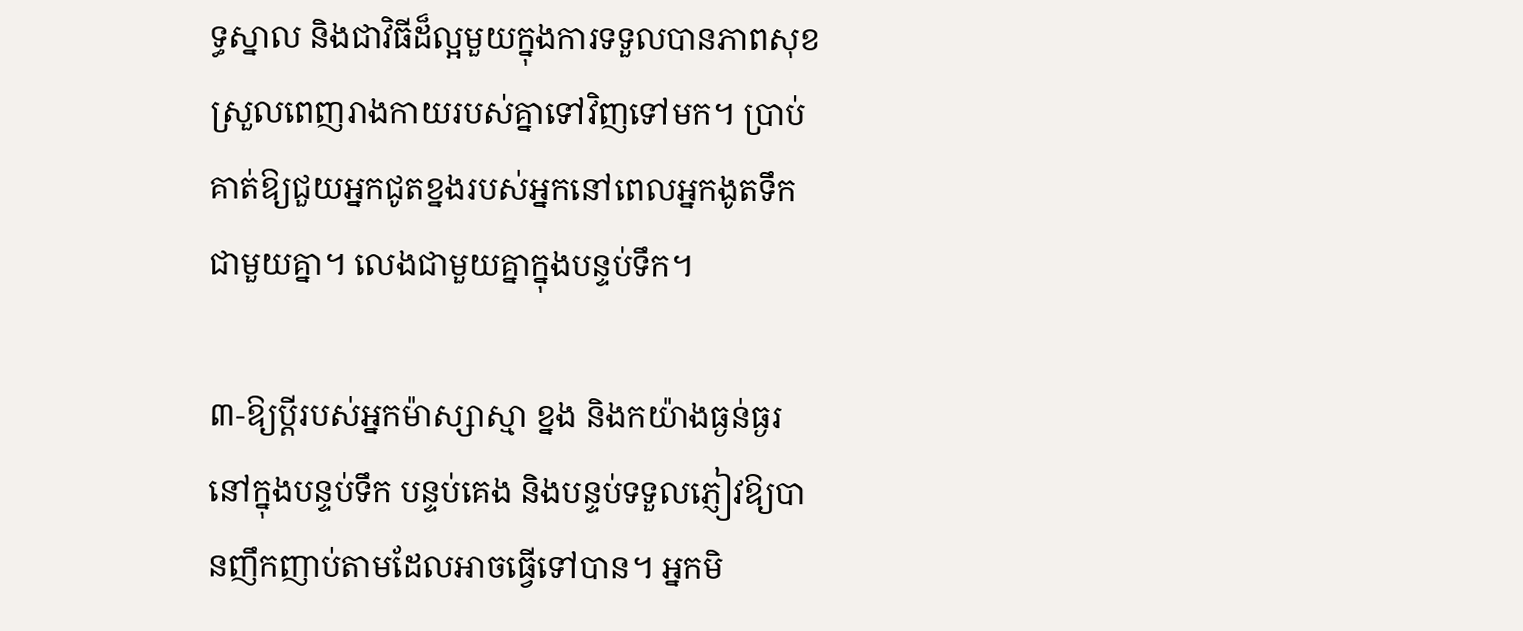ទ្ធស្នាល និងជាវិធីដ៏ល្អមួយក្នុងការទទួលបានភាពសុខស្រួលពេញរាងកាយរបស់គ្នាទៅវិញទៅមក។ ប្រាប់គាត់ឱ្យជួយអ្នកជូតខ្នងរបស់អ្នកនៅពេលអ្នកងូតទឹកជាមួយគ្នា។ លេងជាមួយគ្នាក្នុងបន្ទប់ទឹក។

៣-ឱ្យប្តីរបស់អ្នកម៉ាស្សាស្មា ខ្នង និងកយ៉ាងធ្ងន់ធ្ងរនៅក្នុងបន្ទប់ទឹក បន្ទប់គេង និងបន្ទប់ទទួលភ្ញៀវឱ្យបានញឹកញាប់តាមដែលអាចធ្វើទៅបាន។ អ្នកមិ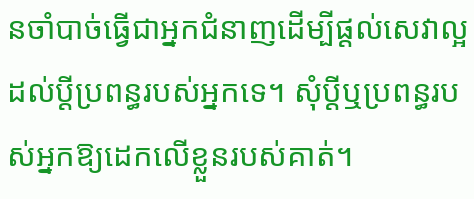នចាំបាច់ធ្វើជាអ្នកជំនាញដើម្បីផ្តល់សេវាល្អដល់ប្តីប្រពន្ធរបស់អ្នកទេ។ សុំប្តីឬប្រពន្ធរបស់អ្នកឱ្យដេកលើខ្លួនរបស់គាត់។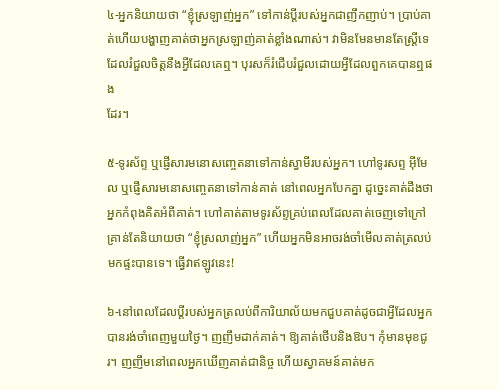៤-អ្នកនិយាយថា “ខ្ញុំស្រឡាញ់អ្នក” ទៅកាន់ប្តីរបស់អ្នកជាញឹកញាប់។ ប្រាប់គាត់ហើយបង្ហាញគាត់ថាអ្នកស្រឡាញ់គាត់ខ្លាំងណាស់។ វាមិនមែនមានតែស្ត្រីទេដែលរំជួលចិត្តនឹងអ្វីដែលគេឮ។ បុរសក៏រំជើបរំជួលដោយអ្វីដែលពួកគេបានឮផង
ដែរ។

៥-ទូរស័ព្ទ ឬផ្ញើសារមនោសញ្ចេតនាទៅកាន់ស្វាមីរបស់អ្នក។ ហៅទូរសព្ទ អ៊ីមែល ឬផ្ញើសារមនោសញ្ចេតនាទៅកាន់គាត់ នៅពេលអ្នកបែកគ្នា ដូច្នេះគាត់ដឹងថាអ្នកកំពុងគិតអំពីគាត់។ ហៅគាត់តាមទូរស័ព្ទគ្រប់ពេលដែលគាត់ចេញទៅក្រៅគ្រាន់តែនិយាយថា “ខ្ញុំស្រលាញ់អ្នក” ហើយអ្នកមិនអាចរង់ចាំមើលគាត់ត្រលប់មកផ្ទះបានទេ។ ធ្វើវាឥឡូវនេះ!

៦-នៅពេលដែលប្តីរបស់អ្នកត្រលប់ពីការិយាល័យមកជួបគាត់ដូចជាអ្វីដែលអ្នកបានរង់ចាំពេញមួយថ្ងៃ។ ញញឹមដាក់គាត់។ ឱ្យគាត់ថើបនិងឱប។ កុំមានមុខជូរ។ ញញឹមនៅពេលអ្នកឃើញគាត់ជានិច្ច ហើយស្វាគមន៍គាត់មក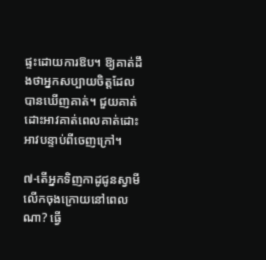ផ្ទះដោយការឱប។ ឱ្យគាត់ដឹងថាអ្នកសប្បាយចិត្តដែលបានឃើញគាត់។ ជួយគាត់ដោះអាវគាត់ពេលគាត់ដោះអាវបន្ទាប់ពីចេញក្រៅ។

៧-តើអ្នកទិញកាដូជូនស្វាមីលើកចុងក្រោយនៅពេលណា? ធ្វើ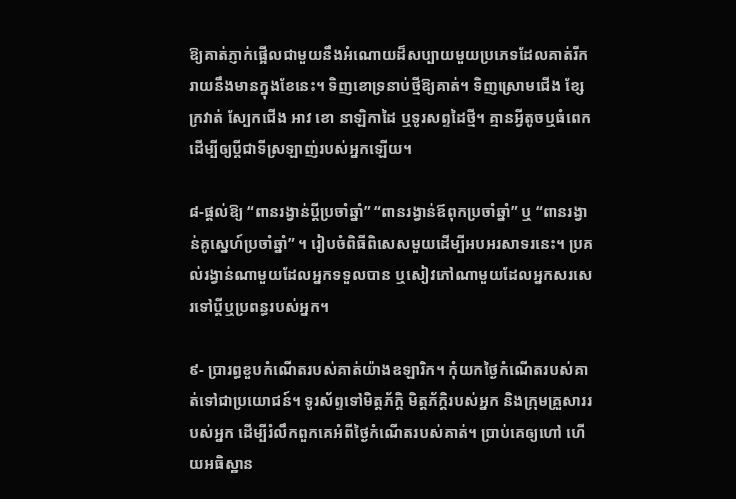ឱ្យគាត់ភ្ញាក់ផ្អើលជាមួយនឹងអំណោយដ៏សប្បាយមួយប្រភេទដែលគាត់រីករាយនឹងមានក្នុងខែនេះ។ ទិញខោទ្រនាប់ថ្មីឱ្យគាត់។ ទិញស្រោមជើង ខ្សែក្រវាត់ ស្បែកជើង អាវ ខោ នាឡិកាដៃ ឬទូរសព្ទដៃថ្មី។ គ្មានអ្វីតូចឬធំពេកដើម្បីឲ្យប្តីជាទីស្រឡាញ់របស់អ្នកឡើយ។

៨-ផ្តល់ឱ្យ “ពានរង្វាន់ប្តីប្រចាំឆ្នាំ” “ពានរង្វាន់ឪពុកប្រចាំឆ្នាំ” ឬ “ពានរង្វាន់គូស្នេហ៍ប្រចាំឆ្នាំ” ។ រៀបចំពិធីពិសេសមួយដើម្បីអបអរសាទរនេះ។ ប្រគល់រង្វាន់ណាមួយដែលអ្នកទទួលបាន ឬសៀវភៅណាមួយដែលអ្នកសរសេរទៅប្តីឬប្រពន្ធរបស់អ្នក។

៩- ប្រារព្ធខួបកំណើតរបស់គាត់យ៉ាងឧឡារិក។ កុំយកថ្ងៃកំណើតរបស់គាត់ទៅជាប្រយោជន៍។ ទូរស័ព្ទទៅមិត្តភ័ក្តិ មិត្តភ័ក្តិរបស់អ្នក និងក្រុមគ្រួសាររបស់អ្នក ដើម្បីរំលឹកពួកគេអំពីថ្ងៃកំណើតរបស់គាត់។ ប្រាប់គេឲ្យហៅ ហើយអធិស្ឋាន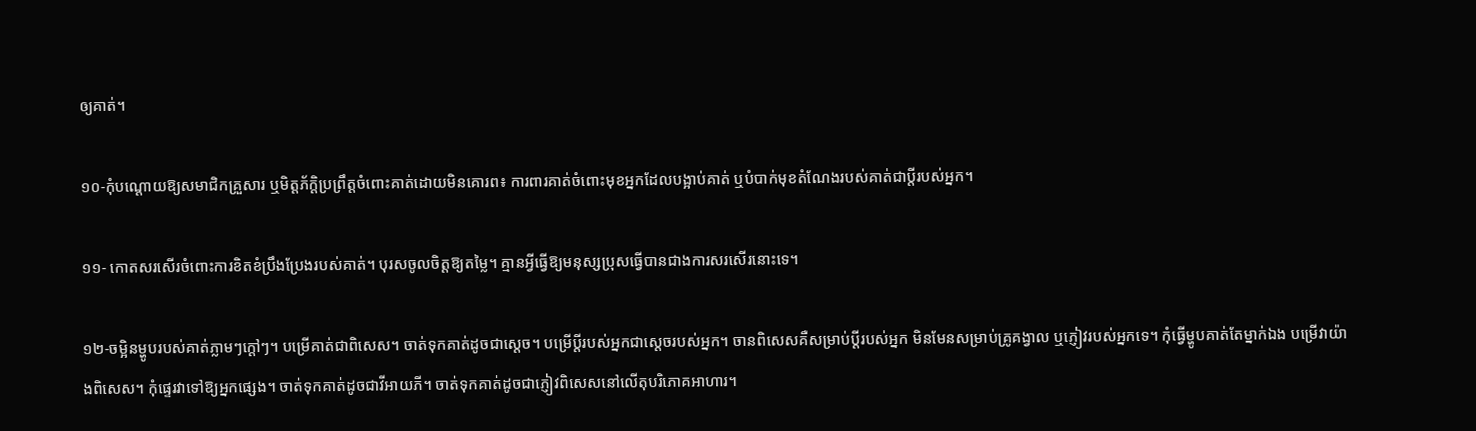ឲ្យគាត់។

១០-កុំបណ្តោយឱ្យសមាជិកគ្រួសារ ឬមិត្តភ័ក្តិប្រព្រឹត្តចំពោះគាត់ដោយមិនគោរព៖ ការពារគាត់ចំពោះមុខអ្នកដែលបង្អាប់គាត់ ឬបំបាក់មុខតំណែងរបស់គាត់ជាប្តីរបស់អ្នក។

១១- កោតសរសើរចំពោះការខិតខំប្រឹងប្រែងរបស់គាត់។ បុរសចូលចិត្តឱ្យតម្លៃ។ គ្មានអ្វីធ្វើឱ្យមនុស្សប្រុសធ្វើបានជាងការសរសើរនោះទេ។

១២-ចម្អិនម្ហូបរបស់គាត់ភ្លាមៗក្តៅៗ។ បម្រើគាត់ជាពិសេស។ ចាត់ទុកគាត់ដូចជាស្តេច។ បម្រើប្តីរបស់អ្នកជាស្តេចរបស់អ្នក។ ចានពិសេសគឺសម្រាប់ប្តីរបស់អ្នក មិនមែនសម្រាប់គ្រូគង្វាល ឬភ្ញៀវរបស់អ្នកទេ។ កុំធ្វើម្ហូបគាត់តែម្នាក់ឯង បម្រើវាយ៉ាងពិសេស។ កុំផ្ទេរវាទៅឱ្យអ្នកផ្សេង។ ចាត់ទុកគាត់ដូចជាវីអាយភី។ ចាត់ទុកគាត់ដូចជាភ្ញៀវពិសេសនៅលើតុបរិភោគអាហារ។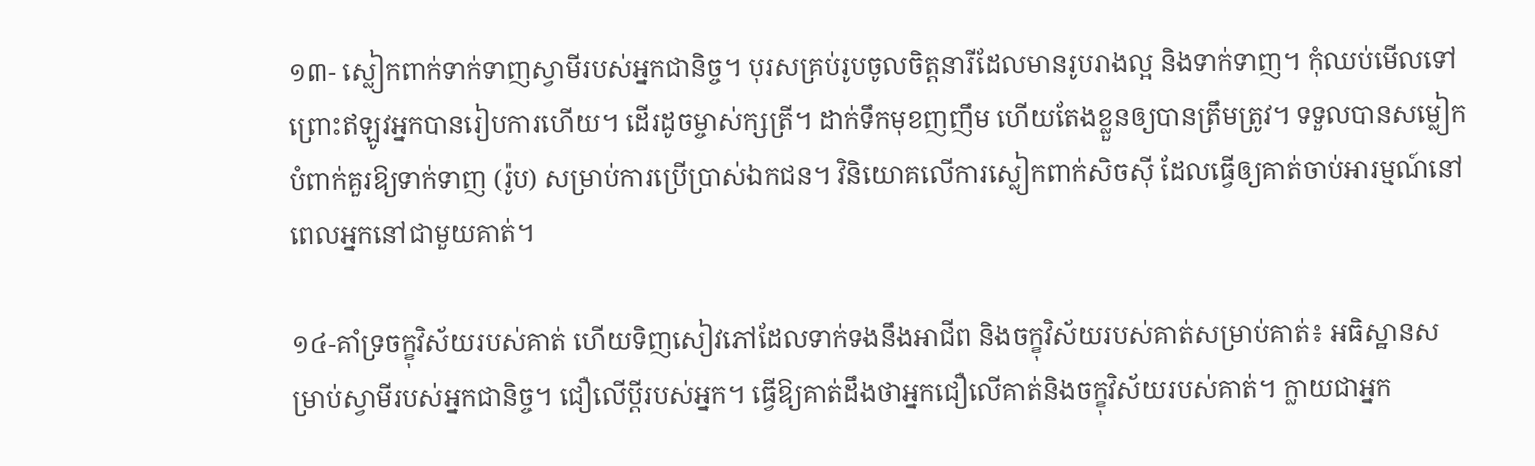១៣- ស្លៀកពាក់ទាក់ទាញស្វាមីរបស់អ្នកជានិច្ច។ បុរសគ្រប់រូបចូលចិត្តនារីដែលមានរូបរាងល្អ និងទាក់ទាញ។ កុំឈប់មើលទៅ ព្រោះឥឡូវអ្នកបានរៀបការហើយ។ ដើរដូចម្ចាស់ក្សត្រី។ ដាក់ទឹកមុខញញឹម ហើយតែងខ្លួនឲ្យបានត្រឹមត្រូវ។ ទទួលបានសម្លៀកបំពាក់គួរឱ្យទាក់ទាញ (រ៉ូប) សម្រាប់ការប្រើប្រាស់ឯកជន។ វិនិយោគលើការស្លៀកពាក់សិចស៊ី ដែលធ្វើឲ្យគាត់ចាប់អារម្មណ៍នៅពេលអ្នកនៅជាមួយគាត់។

១៤-គាំទ្រចក្ខុវិស័យរបស់គាត់ ហើយទិញសៀវភៅដែលទាក់ទងនឹងអាជីព និងចក្ខុវិស័យរបស់គាត់សម្រាប់គាត់៖ អធិស្ឋានសម្រាប់ស្វាមីរបស់អ្នកជានិច្ច។ ជឿលើប្តីរបស់អ្នក។ ធ្វើឱ្យគាត់ដឹងថាអ្នកជឿលើគាត់និងចក្ខុវិស័យរបស់គាត់។ ក្លាយជាអ្នក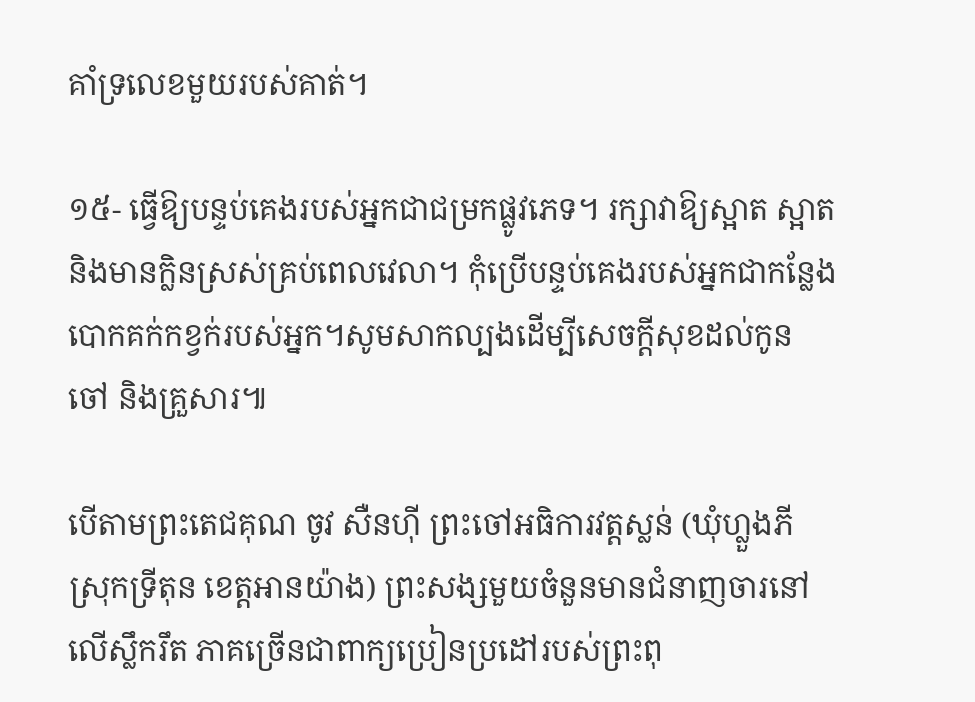គាំទ្រលេខមួយរបស់គាត់។

១៥- ធ្វើឱ្យបន្ទប់គេងរបស់អ្នកជាជម្រកផ្លូវភេទ។ រក្សាវាឱ្យស្អាត ស្អាត និងមានក្លិនស្រស់គ្រប់ពេលវេលា។ កុំប្រើបន្ទប់គេងរបស់អ្នកជាកន្លែងបោកគក់កខ្វក់របស់អ្នក។សូមសាកល្បងដើម្បីសេចកី្តសុខដល់កូន ចៅ និងគ្រួសារ៕

បើតាមព្រះតេជគុណ ចូវ សឺនហ៊ី ព្រះចៅអធិការវត្តស្លន់ (ឃុំហ្លួងភី ស្រុកទ្រីតុន ខេត្តអានយ៉ាង) ព្រះសង្សមួយចំនួនមានជំនាញចារនៅលើស្លឹករឹត ភាគច្រើនជាពាក្យប្រៀនប្រដៅរបស់ព្រះពុ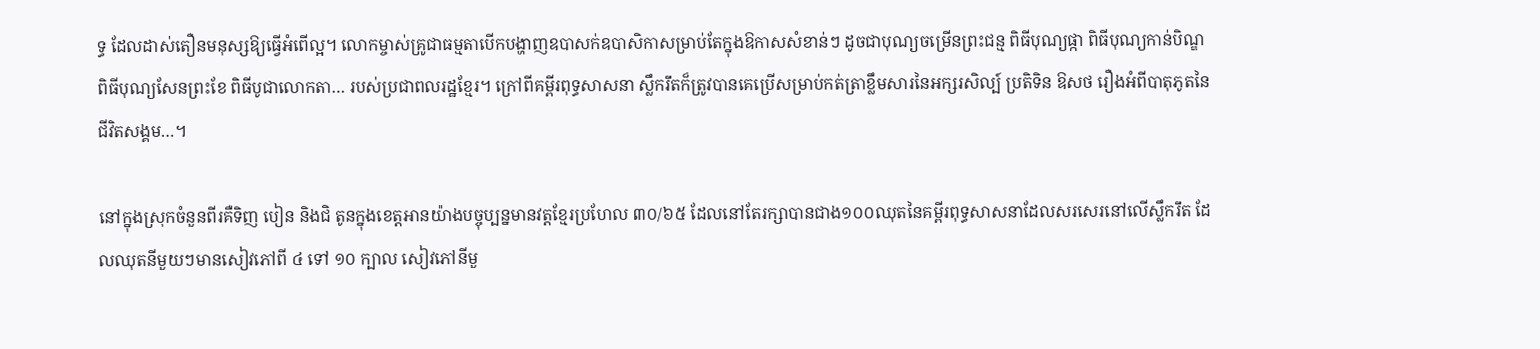ទ្ធ ដែលដាស់តឿនមនុស្សឱ្យធ្វើអំពើល្អ។ លោកម្ចាស់គ្រូជាធម្មតាបើកបង្ហាញឧបាសក់ឧបាសិកាសម្រាប់តែក្នុងឱកាសសំខាន់ៗ ដូចជាបុណ្យចម្រើនព្រះជន្ម ពិធីបុណ្យផ្កា ពិធីបុណ្យកាន់បិណ្ឌ ពិធីបុណ្យសែនព្រះខែ ពិធីបូជាលោកតា… របស់ប្រជាពលរដ្ឋខ្មែរ។ ក្រៅពីគម្ពីរពុទ្ធសាសនា ស្លឹករឹតក៏ត្រូវបានគេប្រើសម្រាប់កត់ត្រាខ្លឹមសារនៃអក្សរសិល្ប៍ ប្រតិទិន ឱសថ រឿងអំពីបាតុភូតនៃជីវិតសង្គម…។

នៅក្នុងស្រុកចំនួនពីរគឺទិញ បៀន និងជិ តូនក្នុងខេត្តអានយ៉ាងបច្ចុប្បន្នមានវត្តខ្មែរប្រហែល ៣០/៦៥ ដែលនៅតែរក្សាបានជាង១០០ឈុតនៃគម្ពីរពុទ្ធសាសនាដែលសរសេរនៅលើស្លឹករឹត ដែលឈុតនីមួយៗមានសៀវភៅពី ៤ ទៅ ១០ ក្បាល សៀវភៅនីមួ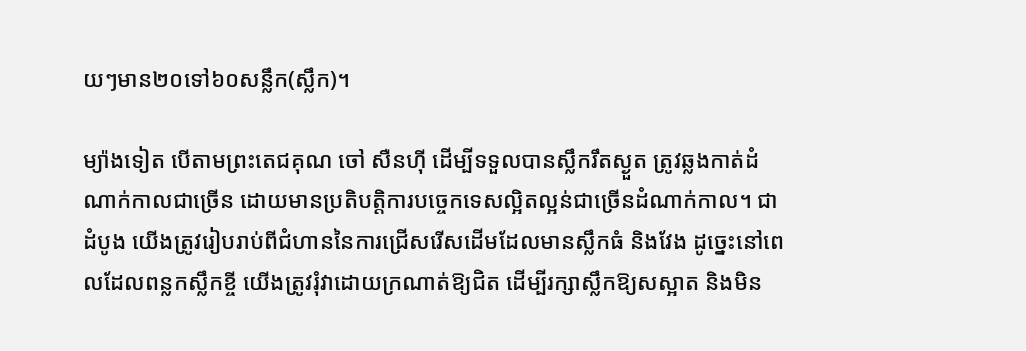យៗមាន២០ទៅ៦០សន្លឹក(ស្លឹក)។

ម្យ៉ាងទៀត បើតាមព្រះតេជគុណ ចៅ សឺនហ៊ី ដើម្បីទទួលបានស្លឹករឹតស្ងួត ត្រូវឆ្លងកាត់ដំណាក់កាលជាច្រើន ដោយមានប្រតិបត្តិការបច្ចេកទេសល្អិតល្អន់ជាច្រើនដំណាក់កាល។ ជាដំបូង យើងត្រូវរៀបរាប់ពីជំហាននៃការជ្រើសរើសដើមដែលមានស្លឹកធំ និងវែង ដូច្នេះនៅពេលដែលពន្លកស្លឹកខ្ចី យើងត្រូវរុំវាដោយក្រណាត់ឱ្យជិត ដើម្បីរក្សាស្លឹកឱ្យសស្អាត និងមិន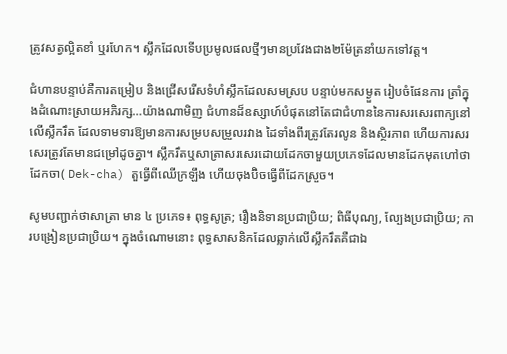ត្រូវសត្វល្អិតខាំ ឬរហែក។ ស្លឹកដែលទើបប្រមូលផលថ្មីៗមានប្រវែងជាង២ម៉ែត្រនាំយកទៅវត្ត។

ជំហានបន្ទាប់គឺការតម្រៀប និងជ្រើសរើសទំហំស្លឹកដែលសមស្រប បន្ទាប់មកសម្ងួត រៀបចំផែនការ ត្រាំក្នុងដំណោះស្រាយអភិរក្ស…យ៉ាងណាមិញ ជំហានដ៏ឧស្សាហ៍បំផុតនៅតែជាជំហាននៃការសរសេរពាក្យនៅលើស្លឹករឹត ដែលទាមទារឱ្យមានការសម្របសម្រួលរវាង ដៃទាំងពីរត្រូវតែរលូន និងស្ថិរភាព ហើយការសរសេរត្រូវតែមានជម្រៅដូចគ្នា។ ស្លឹករឹតឬសាត្រាសរសេរដោយដែកចាមួយប្រភេទដែលមានដែកមុតហៅថាដែកចា( Dek-cha) តួធ្វើពីឈើក្រឡឹង ហើយចុងប៊ិចធ្វើពីដែកស្រួច។

សូមបញ្ជាក់ថាសាត្រា មាន ៤ ប្រភេទ៖ ពុទ្ធសូត្រ; រឿងនិទានប្រជាប្រិយ; ពិធីបុណ្យ, ល្បែងប្រជាប្រិយ; ការបង្រៀនប្រជាប្រិយ។ ក្នុងចំណោមនោះ ពុទ្ធសាសនិកដែលឆ្លាក់លើស្លឹករឹតគឺជាឯ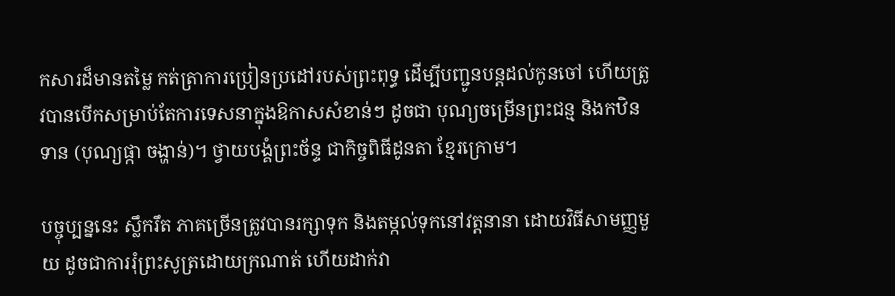កសារដ៏មានតម្លៃ កត់ត្រាការប្រៀនប្រដៅរបស់ព្រះពុទ្ធ ដើម្បីបញ្ជូនបន្តដល់កូនចៅ ហើយត្រូវបានបើកសម្រាប់តែការទេសនាក្នុងឱកាសសំខាន់ៗ ដូចជា បុណ្យចម្រើនព្រះជន្ម និងកឋិនទាន (បុណ្យផ្កា ចង្ហាន់)។ ថ្វាយបង្គំព្រះច័ន្ទ ជាកិច្ចពិធីដូនតា ខ្មែរក្រោម។

បច្ចុប្បន្ននេះ ស្លឹករឹត ភាគច្រើនត្រូវបានរក្សាទុក និងតម្កល់ទុកនៅវត្តនានា ដោយវិធីសាមញ្ញមួយ ដូចជាការរុំព្រះសូត្រដោយក្រណាត់ ហើយដាក់វា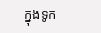ក្នុងទូក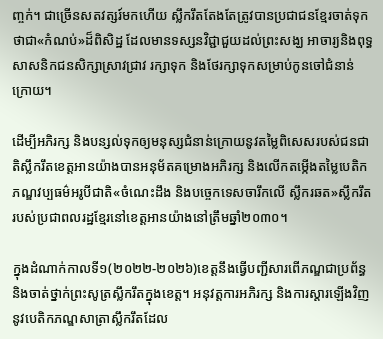ញ្ចក់។ ជាច្រើនសតវត្សរ៍មកហើយ ស្លឹករឹតតែងតែត្រូវបានប្រជាជនខ្មែរចាត់ទុកថាជា«កំណប់»ដ៏ពិសិដ្ឋ ដែលមានទស្សនវិជ្ជាជួយដល់ព្រះសង្ឃ អាចារ្យនិងពុទ្ធសាសនិកជនសិក្សាស្រាវជ្រាវ រក្សាទុក និងថែរក្សាទុកសម្រាប់កូនចៅជំនាន់ក្រោយ។

ដើម្បីអភិរក្ស និងបន្សល់ទុកឲ្យមនុស្សជំនាន់ក្រោយនូវតម្លៃពិសេសរបស់ជនជាតិស្លឹករឹតខេត្តអានយ៉ាងបានអនុម័តគម្រោងអភិរក្ស និងលើកតម្កើងតម្លៃបេតិកភណ្ឌវប្បធម៌អរូបីជាតិ«ចំណេះដឹង និងបច្ចេកទេសចារឹកលើ ស្លឹករឆត»ស្លឹករឹតរបស់ប្រជាពលរដ្ឋខ្មែរនៅខេត្តអានយ៉ាងនៅត្រឹមឆ្នាំ២០៣០។

ក្នុងដំណាក់កាលទី១(២០២២-២០២៦)ខេត្តនឹងធ្វើបញ្ជីសារពើភណ្ឌជាប្រព័ន្ធ និងចាត់ថ្នាក់ព្រះសូត្រស្លឹករឹតក្នុងខេត្ត។ អនុវត្តការអភិរក្ស និងការស្ដារឡើងវិញនូវបេតិកភណ្ឌសាត្រាស្លឹករឹតដែល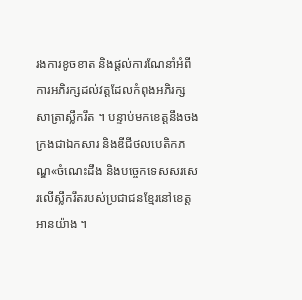រងការខូចខាត និងផ្តល់ការណែនាំអំពីការអភិរក្សដល់វត្តដែលកំពុងអភិរក្ស សាត្រាស្លឹករឹត ។ បន្ទាប់មកខេត្តនឹងចងក្រងជាឯកសារ និងឌីជីថលបេតិកភណ្ឌ«ចំណេះដឹង និងបច្ចេកទេសសរសេរលើស្លឹករឹតរបស់ប្រជាជនខ្មែរនៅខេត្តអានយ៉ាង ។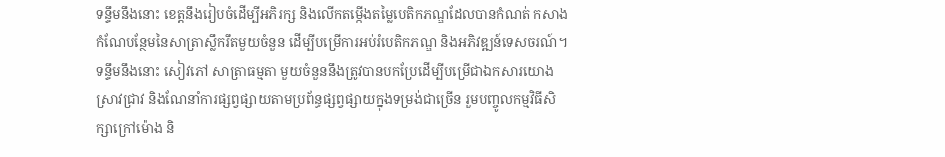ទន្ទឹមនឹងនោះ ខេត្តនឹងរៀបចំដើម្បីអភិរក្ស និងលើកតម្កើងតម្លៃបេតិកភណ្ឌដែលបានកំណត់ កសាងកំណែបន្ថែមនៃសាត្រាស្លឹករឹតមួយចំនួន ដើម្បីបម្រើការអប់រំបេតិកភណ្ឌ និងអភិវឌ្ឍន៍ទេសចរណ៍។ ទន្ទឹមនឹងនោះ សៀវភៅ សាត្រាធម្មតា មួយចំនួននឹងត្រូវបានបកប្រែដើម្បីបម្រើជាឯកសារយោង ស្រាវជ្រាវ និងណែនាំការផ្សព្វផ្សាយតាមប្រព័ន្ធផ្សព្វផ្សាយក្នុងទម្រង់ជាច្រើន រួមបញ្ចូលកម្មវិធីសិក្សាក្រៅម៉ោង និ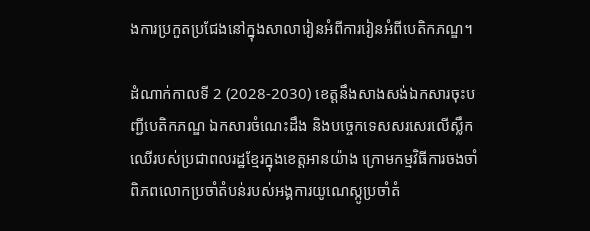ងការប្រកួតប្រជែងនៅក្នុងសាលារៀនអំពីការរៀនអំពីបេតិកភណ្ឌ។

ដំណាក់កាលទី 2 (2028-2030) ខេត្តនឹងសាងសង់ឯកសារចុះបញ្ជីបេតិកភណ្ឌ ឯកសារចំណេះដឹង និងបច្ចេកទេសសរសេរលើស្លឹកឈើរបស់ប្រជាពលរដ្ឋខ្មែរក្នុងខេត្តអានយ៉ាង ក្រោមកម្មវិធីការចងចាំពិភពលោកប្រចាំតំបន់របស់អង្គការយូណេស្កូប្រចាំតំ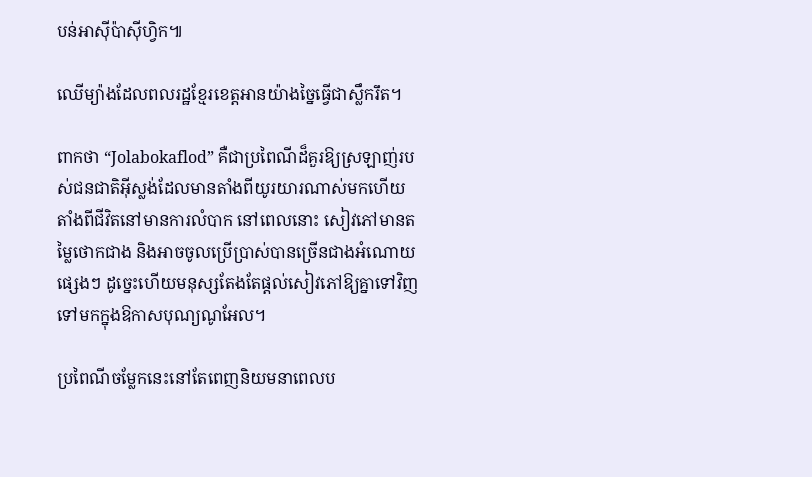បន់អាស៊ីប៉ាស៊ីហ្វិក៕

ឈើម្យ៉ាងដែលពលរដ្ឋខ្មែរខេត្តអានយ៉ាងច្នៃធ្វើជាស្លឹករឹត។

ពាកថា “Jolabokaflod” គឺជាប្រពៃណីដ៏គួរឱ្យស្រឡាញ់របស់ជនជាតិអ៊ីស្លង់ដែលមានតាំងពីយូរយារណាស់មកហើយ តាំងពីជីវិតនៅមានការលំបាក នៅពេលនោះ សៀវភៅមានតម្លៃថោកជាង និងអាចចូលប្រើប្រាស់បានច្រើនជាងអំណោយផ្សេងៗ ដូច្នេះហើយមនុស្សតែងតែផ្តល់សៀវភៅឱ្យគ្នាទៅវិញទៅមកក្នុងឱកាសបុណ្យណូអែល។

ប្រពៃណីចម្លែកនេះនៅតែពេញនិយមនាពេលប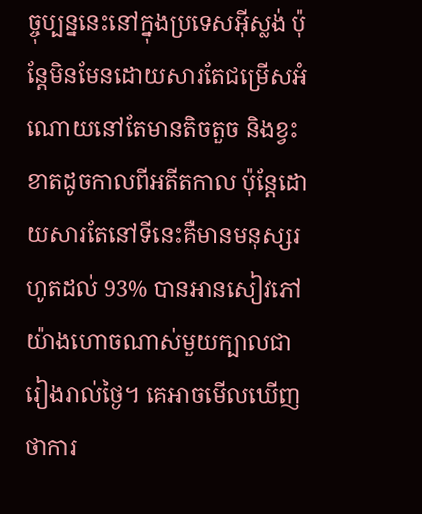ច្ចុប្បន្ននេះនៅក្នុងប្រទេសអ៊ីស្លង់ ប៉ុន្តែមិនមែនដោយសារតែជម្រើសអំណោយនៅតែមានតិចតួច និងខ្វះខាតដូចកាលពីអតីតកាល ប៉ុន្តែដោយសារតែនៅទីនេះគឺមានមនុស្សរហូតដល់ 93% បានអានសៀវភៅយ៉ាងហោចណាស់មួយក្បាលជារៀងរាល់ថ្ងៃ។ គេអាចមើលឃើញថាការ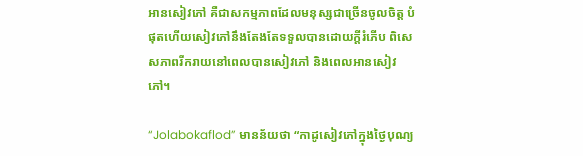អានសៀវភៅ គឺជាសកម្មភាពដែលមនុស្សជាច្រើនចូលចិត្ត បំផុតហើយសៀវភៅនឹងតែងតែទទួលបានដោយក្តីរំភើប ពិសេសភាពរីករាយនៅពេលបានសៀវភៅ និងពេលអានសៀវភៅ។

“Jolabokaflod” មានន័យថា “កាដូសៀវភៅក្នុងថ្ងៃបុណ្យ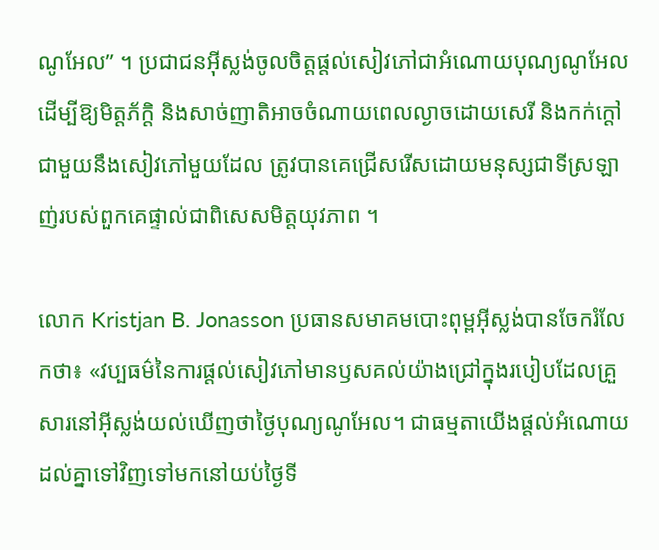ណូអែល” ។ ប្រជាជនអ៊ីស្លង់ចូលចិត្តផ្តល់សៀវភៅជាអំណោយបុណ្យណូអែល ដើម្បីឱ្យមិត្តភ័ក្តិ និងសាច់ញាតិអាចចំណាយពេលល្ងាចដោយសេរី និងកក់ក្ដៅជាមួយនឹងសៀវភៅមួយដែល ត្រូវបានគេជ្រើសរើសដោយមនុស្សជាទីស្រឡាញ់របស់ពួកគេផ្ទាល់ជាពិសេសមិត្តយុវភាព ។

លោក Kristjan B. Jonasson ប្រធានសមាគមបោះពុម្ពអ៊ីស្លង់បានចែករំលែកថា៖ «វប្បធម៌នៃការផ្តល់សៀវភៅមានឫសគល់យ៉ាងជ្រៅក្នុងរបៀបដែលគ្រួសារនៅអ៊ីស្លង់យល់ឃើញថាថ្ងៃបុណ្យណូអែល។ ជាធម្មតាយើងផ្តល់អំណោយដល់គ្នាទៅវិញទៅមកនៅយប់ថ្ងៃទី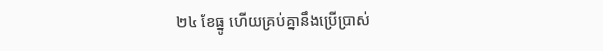២៤ ខែធ្នូ ហើយគ្រប់គ្នានឹងប្រើប្រាស់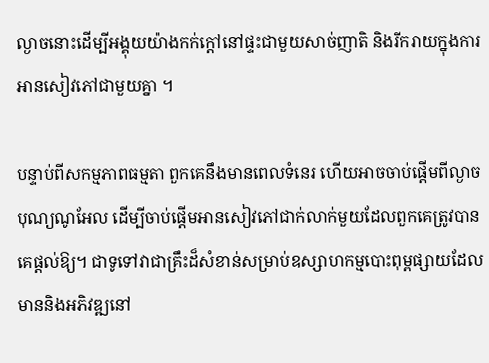ល្ងាចនោះដើម្បីអង្គុយយ៉ាងកក់ក្តៅនៅផ្ទះជាមួយសាច់ញាតិ និងរីករាយក្នុងការអានសៀវភៅជាមួយគ្នា ។

បន្ទាប់ពីសកម្មភាពធម្មតា ពួកគេនឹងមានពេលទំនេរ ហើយអាចចាប់ផ្តើមពីល្ងាចបុណ្យណូអែល ដើម្បីចាប់ផ្តើមអានសៀវភៅជាក់លាក់មួយដែលពួកគេត្រូវបានគេផ្តល់ឱ្យ។ ជាទូទៅវាជាគ្រឹះដ៏សំខាន់សម្រាប់ឧស្សាហកម្មបោះពុម្ពផ្សាយដែលមាននិងអភិវឌ្ឍនៅ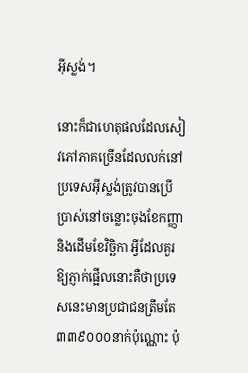អ៊ីស្លង់។

នោះក៏ជាហេតុផលដែលសៀវភៅភាគច្រើនដែលលក់នៅប្រទេសអ៊ីស្លង់ត្រូវបានប្រើប្រាស់នៅចន្លោះចុងខែកញ្ញា និងដើមខែវិច្ឆិកា អ្វីដែលគួរឱ្យភ្ញាក់ផ្អើលនោះគឺថាប្រទេសនេះមានប្រជាជនត្រឹមតែ ៣៣៩០០០នាក់ប៉ុណ្ណោះ ប៉ុ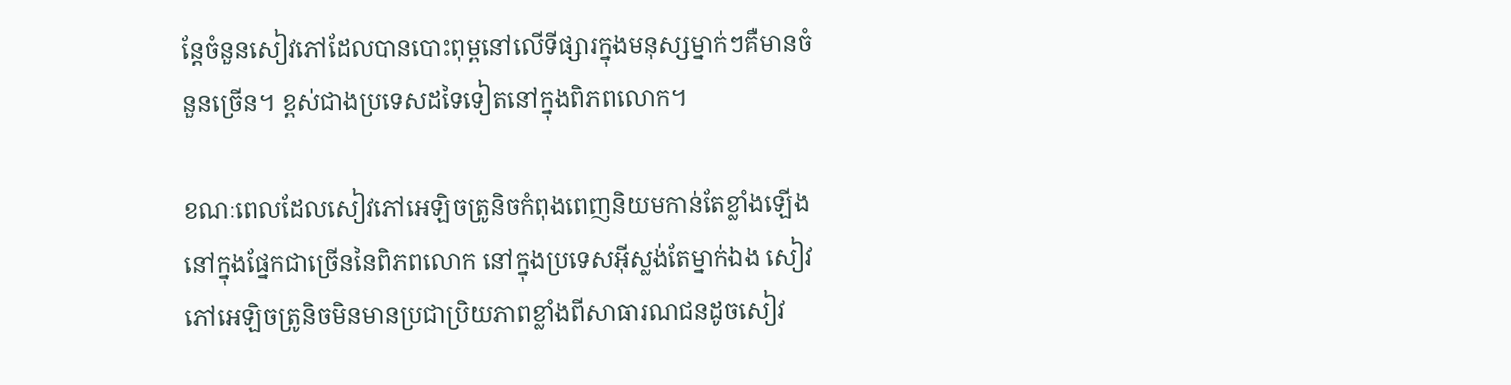ន្តែចំនួនសៀវភៅដែលបានបោះពុម្ពនៅលើទីផ្សារក្នុងមនុស្សម្នាក់ៗគឺមានចំនួនច្រើន។ ខ្ពស់ជាងប្រទេសដទៃទៀតនៅក្នុងពិភពលោក។

ខណៈពេលដែលសៀវភៅអេឡិចត្រូនិចកំពុងពេញនិយមកាន់តែខ្លាំងឡើងនៅក្នុងផ្នែកជាច្រើននៃពិភពលោក នៅក្នុងប្រទេសអ៊ីស្លង់តែម្នាក់ឯង សៀវភៅអេឡិចត្រូនិចមិនមានប្រជាប្រិយភាពខ្លាំងពីសាធារណជនដូចសៀវ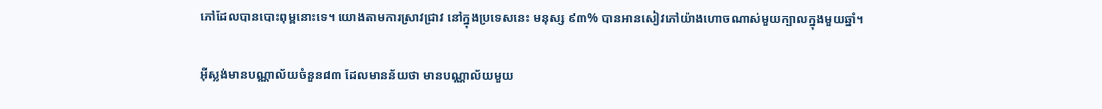ភៅដែលបានបោះពុម្ពនោះទេ។ យោងតាមការស្រាវជ្រាវ នៅក្នុងប្រទេសនេះ មនុស្ស ៩៣% បានអានសៀវភៅយ៉ាងហោចណាស់មួយក្បាលក្នុងមួយឆ្នាំ។

អ៊ីស្លង់មានបណ្ណាល័យចំនួន៨៣ ដែលមានន័យថា មានបណ្ណាល័យមួយ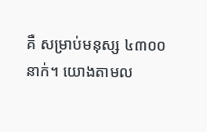គឺ សម្រាប់មនុស្ស ៤៣០០នាក់។ យោងតាមល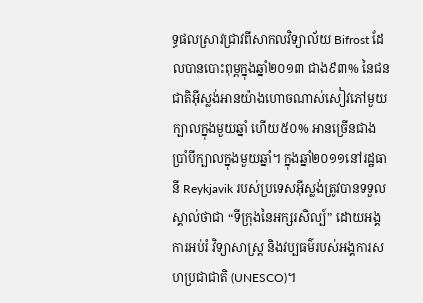ទ្ធផលស្រាវជ្រាវពីសាកលវិទ្យាល័យ Bifrost ដែលបានបោះពុម្ពក្នុងឆ្នាំ២០១៣ ជាង៩៣% នៃជនជាតិអ៊ីស្លង់អានយ៉ាងហោចណាស់សៀវភៅមួយក្បាលក្នុងមួយឆ្នាំ ហើយ៥០% អានច្រើនជាងប្រាំបីក្បាលក្នុងមួយឆ្នាំ។ ក្នុងឆ្នាំ២០១១នៅរដ្ឋធានី Reykjavik របស់ប្រទេសអ៊ីស្លង់ត្រូវបានទទួលស្គាល់ថាជា “ទីក្រុងនៃអក្សរសិល្ប៍” ដោយអង្គការអប់រំ វិទ្យាសាស្ត្រ និងវប្បធម៌របស់អង្គការសហប្រជាជាតិ (UNESCO)។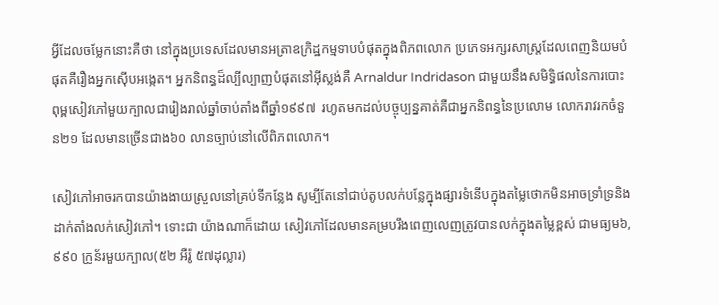អ្វីដែលចម្លែកនោះគឺថា នៅក្នុងប្រទេសដែលមានអត្រាឧក្រិដ្ឋកម្មទាបបំផុតក្នុងពិភពលោក ប្រភេទអក្សរសាស្ត្រដែលពេញនិយមបំផុតគឺរឿងអ្នកស៊ើបអង្កេត។ អ្នកនិពន្ធដ៏ល្បីល្បាញបំផុតនៅអ៊ីស្លង់គឺ Arnaldur Indridason ជាមួយនឹងសមិទ្ធិផលនៃការបោះពុម្ពសៀវភៅមួយក្បាលជារៀងរាល់ឆ្នាំចាប់តាំងពីឆ្នាំ១៩៩៧  រហូតមកដល់បច្ចុប្បន្នគាត់គឺជាអ្នកនិពន្ធនៃប្រលោម លោករាវរកចំនួន២១ ដែលមានច្រើនជាង៦០ លានច្បាប់នៅលើពិភពលោក។

សៀវភៅអាចរកបានយ៉ាងងាយស្រួលនៅគ្រប់ទីកន្លែង សូម្បីតែនៅជាប់តូបលក់បន្លែក្នុងផ្សារទំនើបក្នុងតម្លៃថោកមិនអាចទ្រាំទ្រនិងដាក់តាំងលក់សៀវភៅ។ ទោះជា យ៉ាងណាក៏ដោយ សៀវភៅដែលមានគម្របរឹងពេញលេញត្រូវបានលក់ក្នុងតម្លៃខ្ពស់ ជាមធ្យម៦,៩៩០ ក្រូន័រមួយក្បាល(៥២ អឺរ៉ូ ៥៧ដុល្លារ)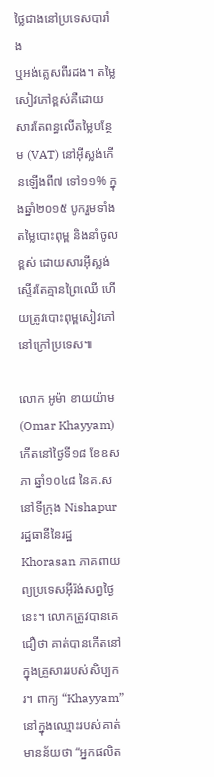ថ្លៃជាងនៅប្រទេសបារាំង
ឬអង់គ្លេសពីរដង។ តម្លៃសៀវភៅខ្ពស់គឺដោយសារតែពន្ធលើតម្លៃបន្ថែម (VAT) នៅអ៊ីស្លង់កើនឡើងពី៧ ទៅ១១% ក្នុងឆ្នាំ២០១៥ បូករួមទាំងតម្លៃបោះពុម្ព និងនាំចូលខ្ពស់ ដោយសារអ៊ីស្លង់ស្ទើរតែគ្មានព្រៃឈើ ហើយត្រូវបោះពុម្ពសៀវភៅនៅក្រៅប្រទេស៕

លោក អូម៉ា ខាយយ៉ាម (Omar Khayyam) កើតនៅថ្ងៃទី១៨ ខែឧសភា ឆ្នាំ១០៤៨ នៃគ.ស នៅទីក្រុង Nishapur រដ្ឋធានីនៃរដ្ឋ Khorasan ភាគពាយព្យប្រទេសអ៊ីរ៉ង់សព្វថ្ងៃនេះ។ លោកត្រូវបានគេជឿថា គាត់បានកើតនៅក្នុងគ្រួសាររបស់សិប្បករ។ ពាក្យ “Khayyam” នៅក្នុងឈ្មោះរបស់គាត់មានន័យថា “អ្នកផលិត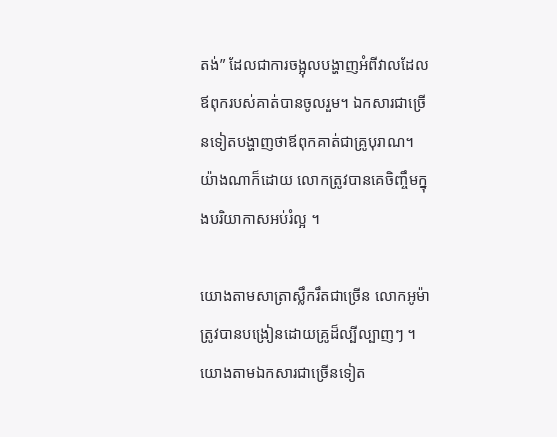តង់” ដែលជាការចង្អុលបង្ហាញអំពីវាលដែលឪពុករបស់គាត់បានចូលរួម។ ឯកសារជាច្រើនទៀតបង្ហាញថាឪពុកគាត់ជាគ្រូបុរាណ។ យ៉ាងណាក៏ដោយ លោកត្រូវបានគេចិញ្ចឹមក្នុងបរិយាកាសអប់រំល្អ ។

យោងតាមសាត្រាស្លឹករឹតជាច្រើន លោកអូម៉ាត្រូវបានបង្រៀនដោយគ្រូដ៏ល្បីល្បាញៗ ។ យោងតាមឯកសារជាច្រើនទៀត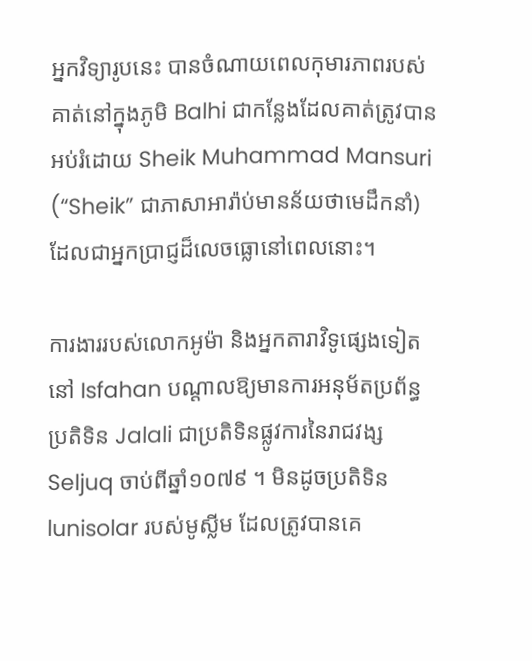អ្នកវិទ្យារូបនេះ បានចំណាយពេលកុមារភាពរបស់គាត់នៅក្នុងភូមិ Balhi ជាកន្លែងដែលគាត់ត្រូវបានអប់រំដោយ Sheik Muhammad Mansuri (“Sheik” ជាភាសាអារ៉ាប់មានន័យថាមេដឹកនាំ) ដែលជាអ្នកប្រាជ្ញដ៏លេចធ្លោនៅពេលនោះ។

ការងាររបស់លោកអូម៉ា និងអ្នកតារាវិទូផ្សេងទៀតនៅ Isfahan បណ្តាលឱ្យមានការអនុម័តប្រព័ន្ធប្រតិទិន Jalali ជាប្រតិទិនផ្លូវការនៃរាជវង្ស Seljuq ចាប់ពីឆ្នាំ១០៧៩ ។ មិនដូចប្រតិទិន lunisolar របស់មូស្លីម ដែលត្រូវបានគេ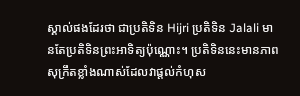ស្គាល់ផងដែរថា ជាប្រតិទិន Hijri ប្រតិទិន Jalali មានតែប្រតិទិនព្រះអាទិត្យប៉ុណ្ណោះ។ ប្រតិទិននេះមានភាពសុក្រឹតខ្លាំងណាស់ដែលវាផ្តល់កំហុស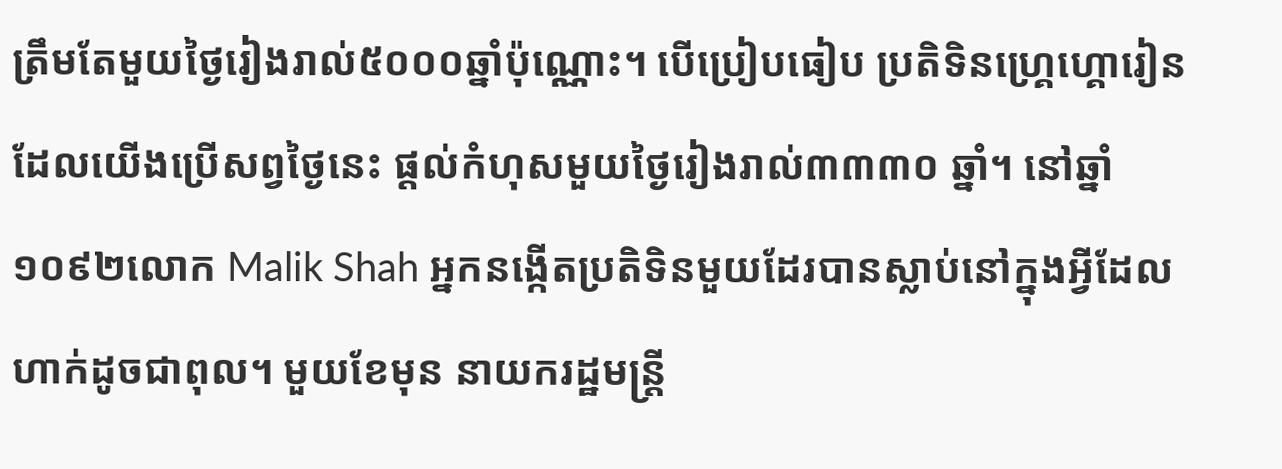ត្រឹមតែមួយថ្ងៃរៀងរាល់៥០០០ឆ្នាំប៉ុណ្ណោះ។ បើប្រៀបធៀប ប្រតិទិនហ្គ្រេហ្គោរៀន ដែលយើងប្រើសព្វថ្ងៃនេះ ផ្តល់កំហុសមួយថ្ងៃរៀងរាល់៣៣៣០ ឆ្នាំ។ នៅឆ្នាំ១០៩២លោក Malik Shah អ្នកនង្កើតប្រតិទិនមួយដែរបានស្លាប់នៅក្នុងអ្វីដែលហាក់ដូចជាពុល។ មួយខែមុន នាយករដ្ឋមន្ត្រី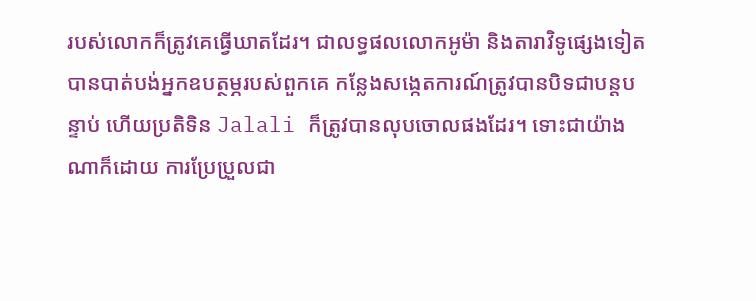របស់លោកក៏ត្រូវគេធ្វើឃាតដែរ។ ជាលទ្ធផលលោកអូម៉ា និងតារាវិទូផ្សេងទៀតបានបាត់បង់អ្នកឧបត្ថម្ភរបស់ពួកគេ កន្លែងសង្កេតការណ៍ត្រូវបានបិទជាបន្តបន្ទាប់ ហើយប្រតិទិន Jalali ក៏ត្រូវបានលុបចោលផងដែរ។ ទោះជាយ៉ាងណាក៏ដោយ ការប្រែប្រួលជា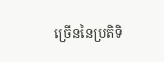ច្រើននៃប្រតិទិ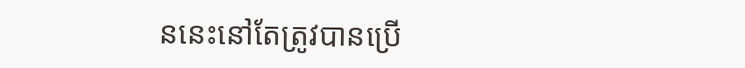ននេះនៅតែត្រូវបានប្រើ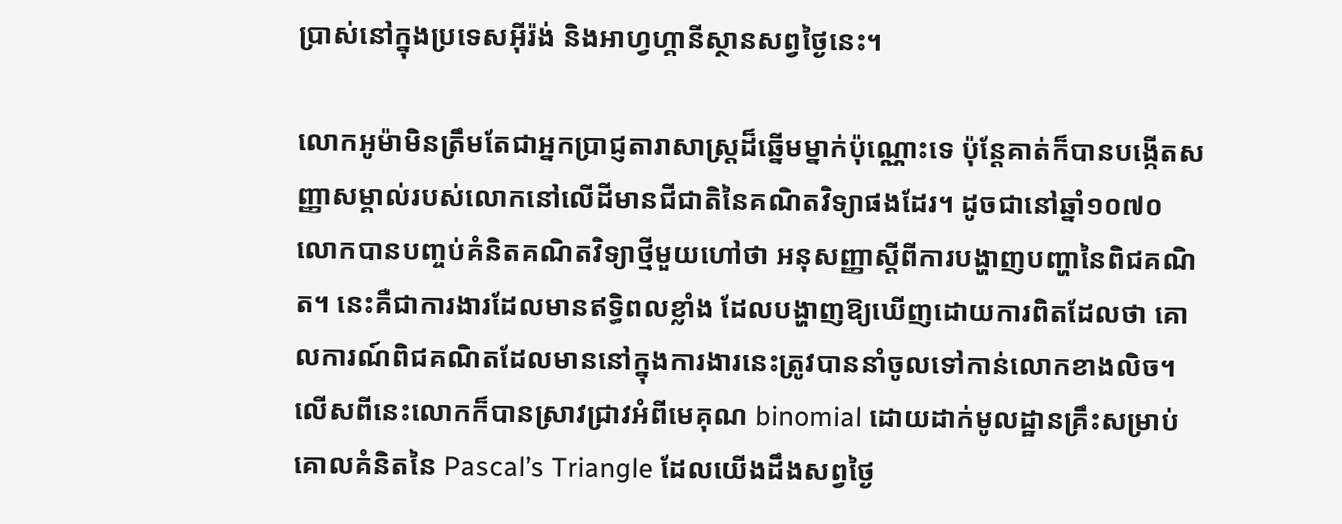ប្រាស់នៅក្នុងប្រទេសអ៊ីរ៉ង់ និងអាហ្វហ្គានីស្ថានសព្វថ្ងៃនេះ។

លោកអូម៉ាមិនត្រឹមតែជាអ្នកប្រាជ្ញតារាសាស្ត្រដ៏ឆ្នើមម្នាក់ប៉ុណ្ណោះទេ ប៉ុន្តែគាត់ក៏បានបង្កើតសញ្ញាសម្គាល់របស់លោកនៅលើដីមានជីជាតិនៃគណិតវិទ្យាផងដែរ។ ដូចជានៅឆ្នាំ១០៧០ លោកបានបញ្ចប់គំនិតគណិតវិទ្យាថ្មីមួយហៅថា អនុសញ្ញាស្តីពីការបង្ហាញបញ្ហានៃពិជគណិត។ នេះគឺជាការងារដែលមានឥទ្ធិពលខ្លាំង ដែលបង្ហាញឱ្យឃើញដោយការពិតដែលថា គោលការណ៍ពិជគណិតដែលមាននៅក្នុងការងារនេះត្រូវបាននាំចូលទៅកាន់លោកខាងលិច។ លើសពីនេះលោកក៏បានស្រាវជ្រាវអំពីមេគុណ binomial ដោយដាក់មូលដ្ឋានគ្រឹះសម្រាប់គោលគំនិតនៃ Pascal’s Triangle ដែលយើងដឹងសព្វថ្ងៃ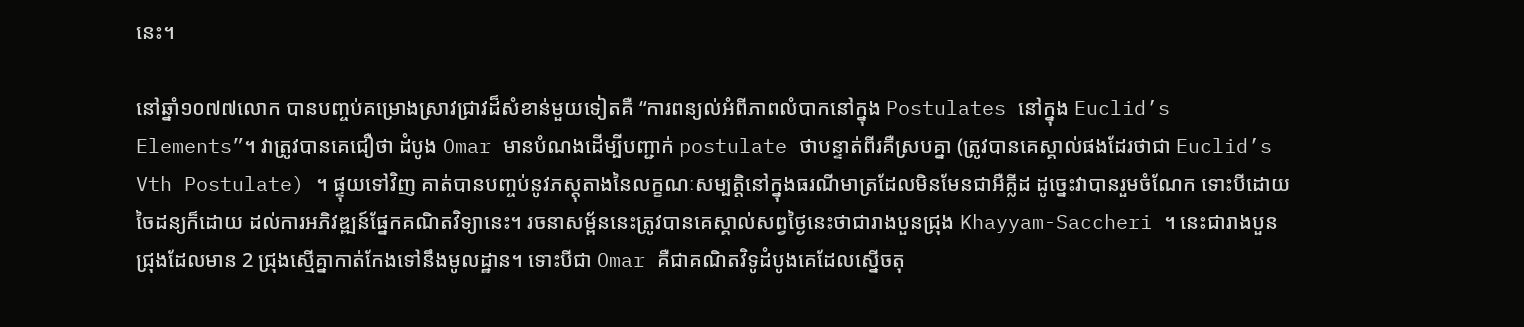នេះ។

នៅឆ្នាំ១០៧៧លោក បានបញ្ចប់គម្រោងស្រាវជ្រាវដ៏សំខាន់មួយទៀតគឺ “ការពន្យល់អំពីភាពលំបាកនៅក្នុង Postulates នៅក្នុង Euclid’s Elements”។ វាត្រូវបានគេជឿថា ដំបូង Omar មានបំណងដើម្បីបញ្ជាក់ postulate ថាបន្ទាត់ពីរគឺស្របគ្នា (ត្រូវបានគេស្គាល់ផងដែរថាជា Euclid’s Vth Postulate) ។ ផ្ទុយទៅវិញ គាត់បានបញ្ចប់នូវភស្តុតាងនៃលក្ខណៈសម្បត្តិនៅក្នុងធរណីមាត្រដែលមិនមែនជាអឺគ្លីដ ដូច្នេះវាបានរួមចំណែក ទោះបីដោយចៃដន្យក៏ដោយ ដល់ការអភិវឌ្ឍន៍ផ្នែកគណិតវិទ្យានេះ។ រចនាសម្ព័ននេះត្រូវបានគេស្គាល់សព្វថ្ងៃនេះថាជារាងបួនជ្រុង Khayyam-Saccheri ។ នេះជារាងបួនជ្រុងដែលមាន 2 ជ្រុងស្មើគ្នាកាត់កែងទៅនឹងមូលដ្ឋាន។ ទោះបីជា Omar គឺជាគណិតវិទូដំបូងគេដែលស្នើចតុ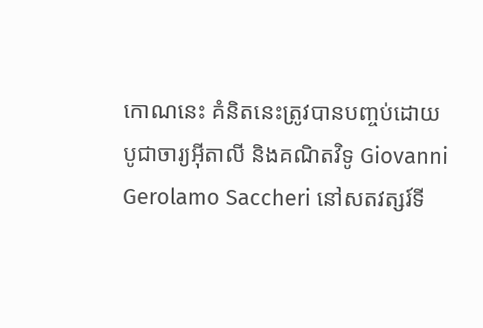កោណនេះ គំនិតនេះត្រូវបានបញ្ចប់ដោយបូជាចារ្យអ៊ីតាលី និងគណិតវិទូ Giovanni Gerolamo Saccheri នៅសតវត្សរ៍ទី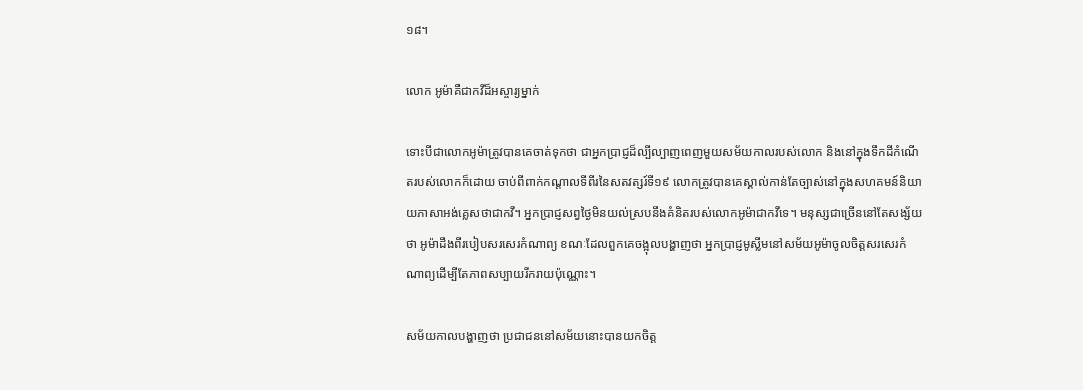១៨។

លោក អូម៉ាគឺជាកវីដ៏អស្ចារ្យម្នាក់

ទោះបីជាលោកអូម៉ាត្រូវបានគេចាត់ទុកថា ជាអ្នកប្រាជ្ញដ៏ល្បីល្បាញពេញមួយសម័យកាលរបស់លោក និងនៅក្នុងទឹកដីកំណើតរបស់លោកក៏ដោយ ចាប់ពីពាក់កណ្តាលទីពីរនៃសតវត្សរ៍ទី១៩ លោកត្រូវបានគេស្គាល់កាន់តែច្បាស់នៅក្នុងសហគមន៍និយាយភាសាអង់គ្លេសថាជាកវី។ អ្នកប្រាជ្ញសព្វថ្ងៃមិនយល់ស្របនឹងគំនិតរបស់លោកអូម៉ាជាកវីទេ។ មនុស្សជាច្រើននៅតែសង្ស័យថា អូម៉ាដឹងពីរបៀបសរសេរកំណាព្យ ខណៈដែលពួកគេចង្អុលបង្ហាញថា អ្នកប្រាជ្ញមូស្លីមនៅសម័យអូម៉ាចូលចិត្តសរសេរកំណាព្យដើម្បីតែភាពសប្បាយរីករាយប៉ុណ្ណោះ។

សម័យកាលបង្ហាញថា ប្រជាជននៅសម័យនោះបានយកចិត្ត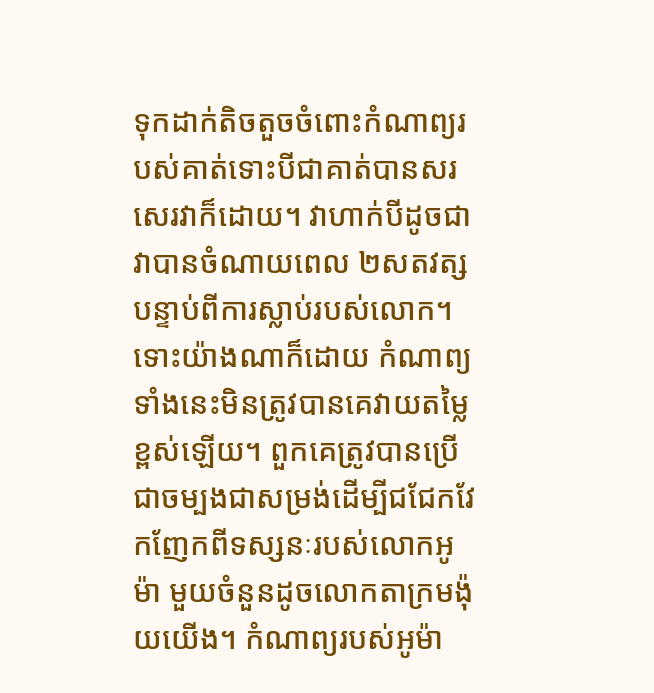ទុកដាក់តិចតួចចំពោះកំណាព្យរបស់គាត់ទោះបីជាគាត់បានសរសេរវាក៏ដោយ។ វាហាក់បីដូចជាវាបានចំណាយពេល ២សតវត្សបន្ទាប់ពីការស្លាប់របស់លោក។ ទោះយ៉ាងណាក៏ដោយ កំណាព្យទាំងនេះមិនត្រូវបានគេវាយតម្លៃខ្ពស់ឡើយ។ ពួកគេត្រូវបានប្រើជាចម្បងជាសម្រង់ដើម្បីជជែកវែកញែកពីទស្សនៈរបស់លោកអូម៉ា មួយចំនួនដូចលោកតាក្រមង៉ុយយើង។ កំណាព្យរបស់អូម៉ា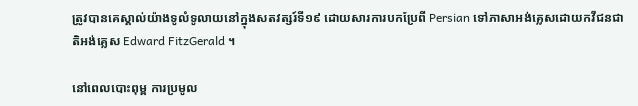ត្រូវបានគេស្គាល់យ៉ាងទូលំទូលាយនៅក្នុងសតវត្សរ៍ទី១៩ ដោយសារការបកប្រែពី Persian ទៅភាសាអង់គ្លេសដោយកវីជនជាតិអង់គ្លេស Edward FitzGerald ។

នៅពេលបោះពុម្ព ការប្រមូល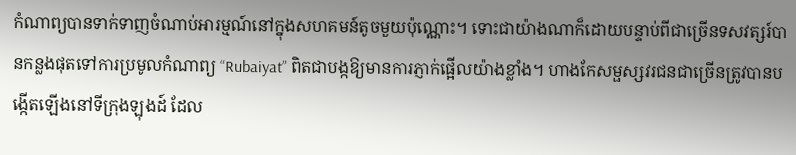កំណាព្យបានទាក់ទាញចំណាប់អារម្មណ៍នៅក្នុងសហគមន៍តូចមួយប៉ុណ្ណោះ។ ទោះជាយ៉ាងណាក៏ដោយបន្ទាប់ពីជាច្រើនទសវត្សរ៍បានកន្លងផុតទៅការប្រមូលកំណាព្យ “Rubaiyat” ពិតជាបង្កឱ្យមានការភ្ញាក់ផ្អើលយ៉ាងខ្លាំង។ ហាងកែសម្ផស្សវរជនជាច្រើនត្រូវបានបង្កើតឡើងនៅទីក្រុងឡុងដ៍ ដែល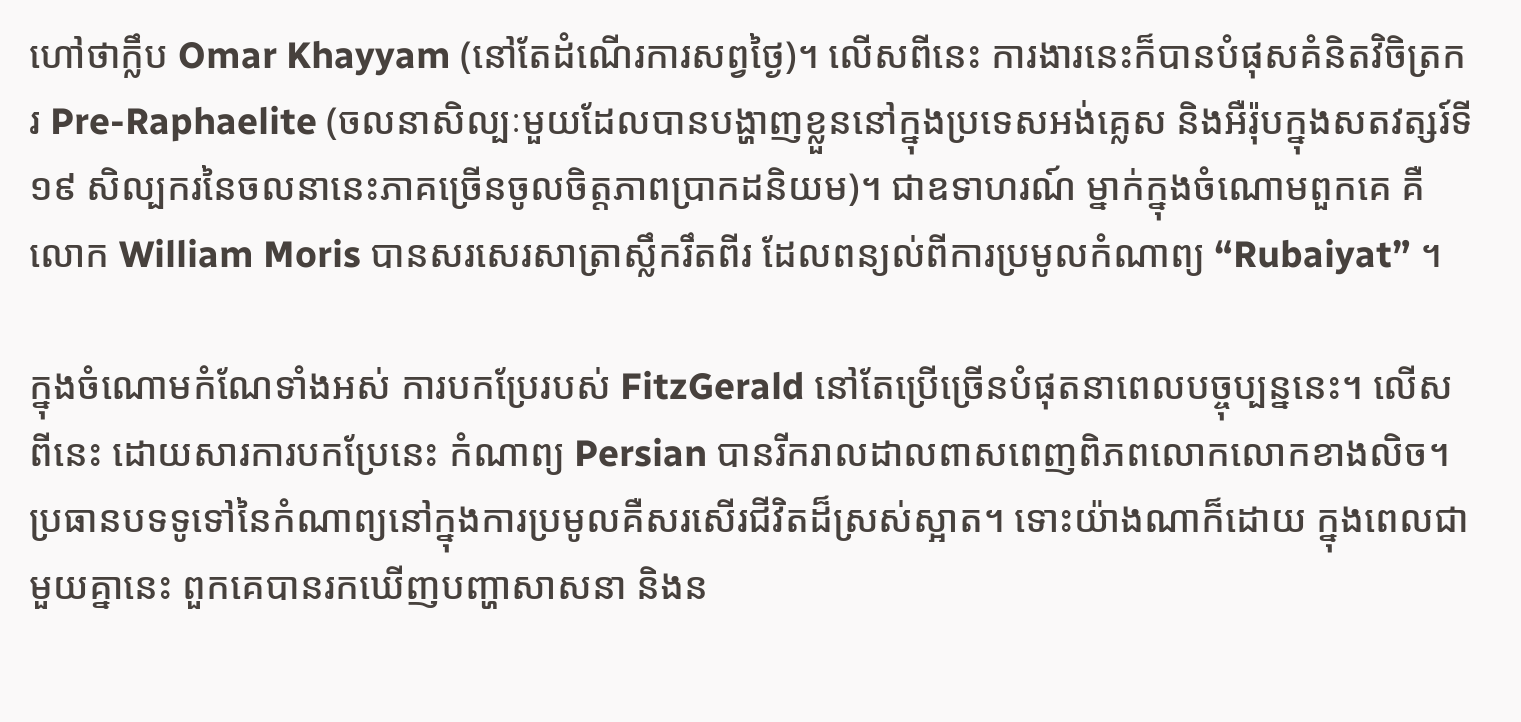ហៅថាក្លឹប Omar Khayyam (នៅតែដំណើរការសព្វថ្ងៃ)។ លើសពីនេះ ការងារនេះក៏បានបំផុសគំនិតវិចិត្រករ Pre-Raphaelite (ចលនាសិល្បៈមួយដែលបានបង្ហាញខ្លួននៅក្នុងប្រទេសអង់គ្លេស និងអឺរ៉ុបក្នុងសតវត្សរ៍ទី១៩ សិល្បករនៃចលនានេះភាគច្រើនចូលចិត្តភាពប្រាកដនិយម)។ ជាឧទាហរណ៍ ម្នាក់ក្នុងចំណោមពួកគេ គឺលោក William Moris បានសរសេរសាត្រាស្លឹករឹតពីរ ដែលពន្យល់ពីការប្រមូលកំណាព្យ “Rubaiyat” ។

ក្នុងចំណោមកំណែទាំងអស់ ការបកប្រែរបស់ FitzGerald នៅតែប្រើច្រើនបំផុតនាពេលបច្ចុប្បន្ននេះ។ លើសពីនេះ ដោយសារការបកប្រែនេះ កំណាព្យ Persian បានរីករាលដាលពាសពេញពិភពលោកលោកខាងលិច។ ប្រធានបទទូទៅនៃកំណាព្យនៅក្នុងការប្រមូលគឺសរសើរជីវិតដ៏ស្រស់ស្អាត។ ទោះយ៉ាងណាក៏ដោយ ក្នុងពេលជាមួយគ្នានេះ ពួកគេបានរកឃើញបញ្ហាសាសនា និងន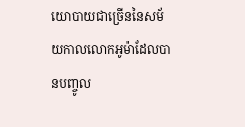យោបាយជាច្រើននៃសម័យកាលលោកអូម៉ាដែលបានបញ្ចូល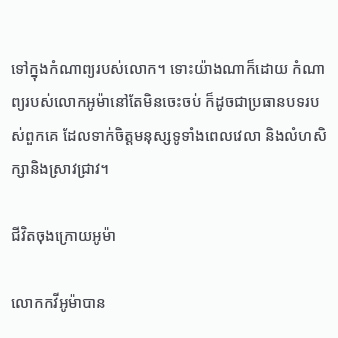ទៅក្នុងកំណាព្យរបស់លោក។ ទោះយ៉ាងណាក៏ដោយ កំណាព្យរបស់លោកអូម៉ានៅតែមិនចេះចប់ ក៏ដូចជាប្រធានបទរបស់ពួកគេ ដែលទាក់ចិត្តមនុស្សទូទាំងពេលវេលា និងលំហសិក្សានិងស្រាវជ្រាវ។

ជីវិតចុងក្រោយអូម៉ា

លោកកវីអូម៉ាបាន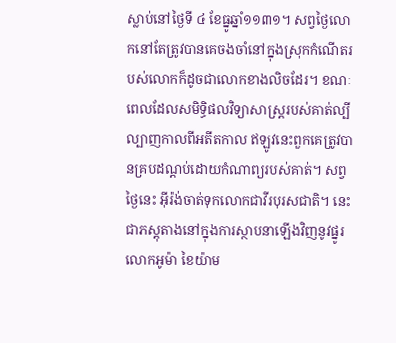ស្លាប់នៅថ្ងៃទី ៤ ខែធ្នូឆ្នាំ១១៣១។ សព្វថ្ងៃលោកនៅតែត្រូវបានគេចងចាំនៅក្នុងស្រុកកំណើតរបស់លោកក៏ដូចជាលោកខាងលិចដែរ។ ខណៈពេលដែលសមិទ្ធិផលវិទ្យាសាស្រ្តរបស់គាត់ល្បីល្បាញកាលពីអតីតកាល ឥឡូវនេះពួកគេត្រូវបានគ្របដណ្តប់ដោយកំណាព្យរបស់គាត់។ សព្វថ្ងៃនេះ អ៊ីរ៉ង់ចាត់ទុកលោកជាវីរបុរសជាតិ។ នេះជាភស្តុតាងនៅក្នុងការស្ថាបនាឡើងវិញនូវផ្នូរលោកអូម៉ា ខៃយ៉ាម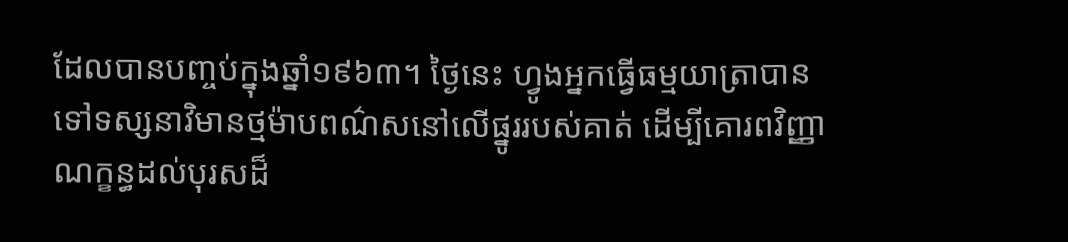ដែលបានបញ្ចប់ក្នុងឆ្នាំ១៩៦៣។ ថ្ងៃនេះ ហ្វូងអ្នកធ្វើធម្មយាត្រាបានទៅទស្សនាវិមានថ្មម៉ាបពណ៌សនៅលើផ្នូររបស់គាត់ ដើម្បីគោរពវិញ្ញាណក្ខន្ធដល់បុរសដ៏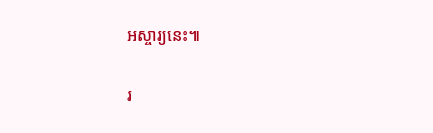អស្ចារ្យនេះ៕

រ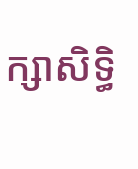ក្សាសិទ្ធិ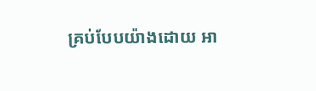គ្រប់បែបយ៉ាងដោយ អា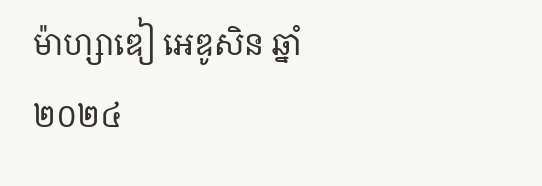ម៉ាហ្សាឌៀ អេឌូសិន ឆ្នាំ២០២៤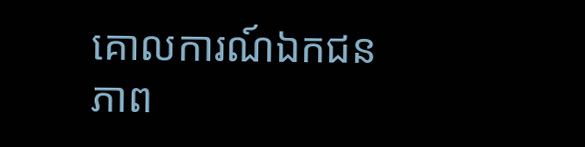គោលការណ៍ឯកជនភាព